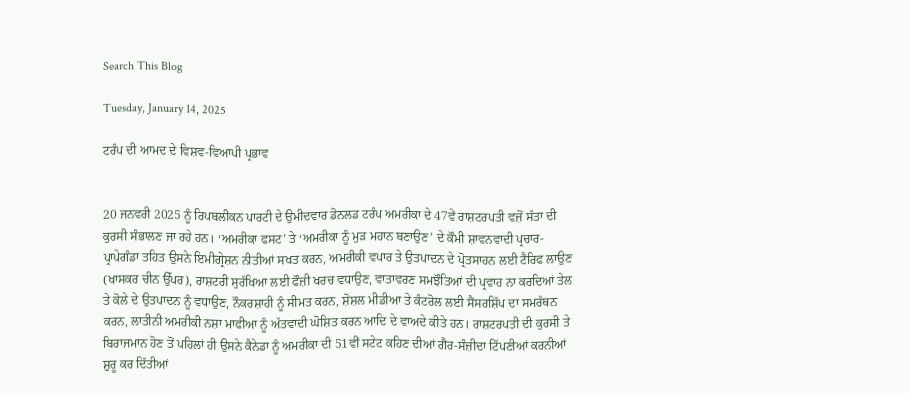Search This Blog

Tuesday, January 14, 2025

ਟਰੰਪ ਦੀ ਆਮਦ ਦੇ ਵਿਸ਼ਵ-ਵਿਆਪੀ ਪ੍ਰਭਾਵ


20 ਜਨਵਰੀ 2025 ਨੂੰ ਰਿਪਬਲੀਕਨ ਪਾਰਟੀ ਦੇ ਉਮੀਦਵਾਰ ਡੋਨਲਡ ਟਰੰਪ ਅਮਰੀਕਾ ਦੇ 47ਵੇਂ ਰਾਸ਼ਟਰਪਤੀ ਵਜ਼ੋਂ ਸੱਤਾ ਦੀ ਕੁਰਸੀ ਸੰਭਾਲਣ ਜਾ ਰਹੇ ਹਨ। ‘ਅਮਰੀਕਾ ਫਸਟ’ ਤੇ ‘ਅਮਰੀਕਾ ਨੂੰ ਮੁੜ ਮਹਾਨ ਬਣਾਉਣ’ ਦੇ ਕੌਮੀ ਸ਼ਾਵਨਵਾਦੀ ਪ੍ਰਚਾਰ-ਪ੍ਰਾਪੇਗੰਡਾ ਤਹਿਤ ਉਸਨੇ ਇਮੀਗ੍ਰੇਸ਼ਨ ਨੀਤੀਆਂ ਸਖਤ ਕਰਨ, ਅਮਰੀਕੀ ਵਪਾਰ ਤੇ ਉਤਪਾਦਨ ਦੇ ਪ੍ਰੋਤਸਾਹਨ ਲਈ ਟੈਰਿਫ ਲਾਉਣ (ਖਾਸਕਰ ਚੀਨ ਉੱਪਰ), ਰਾਸ਼ਟਰੀ ਸੁਰੱਖਿਆ ਲਈ ਫੌਜ਼ੀ ਖਰਚ ਵਧਾਉਣ, ਵਾਤਾਵਰਣ ਸਮਝੌਤਿਆਂ ਦੀ ਪ੍ਰਵਾਹ ਨਾ ਕਰਦਿਆਂ ਤੇਲ ਤੇ ਕੋਲੇ ਦੇ ਉਤਪਾਦਨ ਨੂੰ ਵਧਾਉਣ, ਨੌਕਰਸ਼ਾਹੀ ਨੂੰ ਸੀਮਤ ਕਰਨ, ਸ਼ੋਸ਼ਲ ਮੀਡੀਆ ਤੇ ਕੰਟਰੋਲ ਲਈ ਸੈਂਸਰਸ਼ਿੱਪ ਦਾ ਸਮਰੱਥਨ ਕਰਨ, ਲਾਤੀਨੀ ਅਮਰੀਕੀ ਨਸ਼ਾ ਮਾਫੀਆ ਨੂੰ ਅੱਤਵਾਦੀ ਘੋਸ਼ਿਤ ਕਰਨ ਆਦਿ ਦੇ ਵਾਅਦੇ ਕੀਤੇ ਹਨ। ਰਾਸ਼ਟਰਪਤੀ ਦੀ ਕੁਰਸੀ ਤੇ ਬਿਰਾਜਮਾਨ ਹੋਣ ਤੋਂ ਪਹਿਲਾਂ ਹੀ ਉਸਨੇ ਕੈਨੇਡਾ ਨੂੰ ਅਮਰੀਕਾ ਦੀ 51ਵੀਂ ਸਟੇਟ ਕਹਿਣ ਦੀਆਂ ਗੈਰ-ਸੰਜ਼ੀਦਾ ਟਿੱਪਣੀਆਂ ਕਰਨੀਆਂ ਸ਼ੁਰੂ ਕਰ ਦਿੱਤੀਆਂ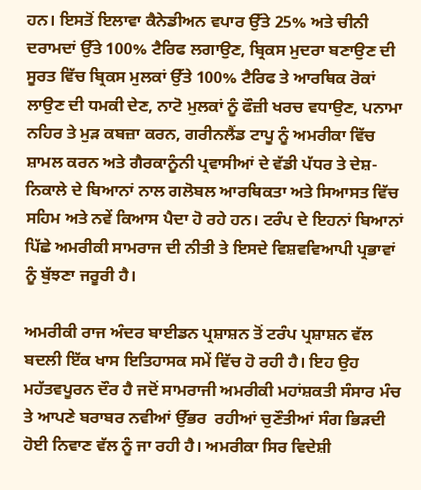ਹਨ। ਇਸਤੋਂ ਇਲਾਵਾ ਕੈਨੇਡੀਅਨ ਵਪਾਰ ਉੱਤੇ 25% ਅਤੇ ਚੀਨੀ ਦਰਾਮਦਾਂ ਉੱਤੇ 100% ਟੈਰਿਫ ਲਗਾਉਣ, ਬ੍ਰਿਕਸ ਮੁਦਰਾ ਬਣਾਉਣ ਦੀ ਸੂਰਤ ਵਿੱਚ ਬ੍ਰਿਕਸ ਮੁਲਕਾਂ ਉੱਤੇ 100% ਟੈਰਿਫ ਤੇ ਆਰਥਿਕ ਰੋਕਾਂ ਲਾਉਣ ਦੀ ਧਮਕੀ ਦੇਣ, ਨਾਟੋ ਮੁਲਕਾਂ ਨੂੰ ਫੌਜ਼ੀ ਖਰਚ ਵਧਾਉਣ, ਪਨਾਮਾ ਨਹਿਰ ਤੇ ਮੁੜ ਕਬਜ਼ਾ ਕਰਨ, ਗਰੀਨਲੈਂਡ ਟਾਪੂ ਨੂੰ ਅਮਰੀਕਾ ਵਿੱਚ ਸ਼ਾਮਲ ਕਰਨ ਅਤੇ ਗੈਰਕਾਨੂੰਨੀ ਪ੍ਰਵਾਸੀਆਂ ਦੇ ਵੱਡੀ ਪੱਧਰ ਤੇ ਦੇਸ਼-ਨਿਕਾਲੇ ਦੇ ਬਿਆਨਾਂ ਨਾਲ ਗਲੋਬਲ ਆਰਥਿਕਤਾ ਅਤੇ ਸਿਆਸਤ ਵਿੱਚ ਸਹਿਮ ਅਤੇ ਨਵੇਂ ਕਿਆਸ ਪੈਦਾ ਹੋ ਰਹੇ ਹਨ। ਟਰੰਪ ਦੇ ਇਹਨਾਂ ਬਿਆਨਾਂ ਪਿੱਛੇ ਅਮਰੀਕੀ ਸਾਮਰਾਜ ਦੀ ਨੀਤੀ ਤੇ ਇਸਦੇ ਵਿਸ਼ਵਵਿਆਪੀ ਪ੍ਰਭਾਵਾਂ ਨੂੰ ਬੁੱਝਣਾ ਜਰੂਰੀ ਹੈ।

ਅਮਰੀਕੀ ਰਾਜ ਅੰਦਰ ਬਾਈਡਨ ਪ੍ਰਸ਼ਾਸ਼ਨ ਤੋਂ ਟਰੰਪ ਪ੍ਰਸ਼ਾਸ਼ਨ ਵੱਲ ਬਦਲੀ ਇੱਕ ਖਾਸ ਇਤਿਹਾਸਕ ਸਮੇਂ ਵਿੱਚ ਹੋ ਰਹੀ ਹੈ। ਇਹ ਉਹ ਮਹੱਤਵਪੂਰਨ ਦੌਰ ਹੈ ਜਦੋਂ ਸਾਮਰਾਜੀ ਅਮਰੀਕੀ ਮਹਾਂਸ਼ਕਤੀ ਸੰਸਾਰ ਮੰਚ ਤੇ ਆਪਣੇ ਬਰਾਬਰ ਨਵੀਆਂ ਉੱਭਰ  ਰਹੀਆਂ ਚੁਣੌਤੀਆਂ ਸੰਗ ਭਿੜਦੀ ਹੋਈ ਨਿਵਾਣ ਵੱਲ ਨੂੰ ਜਾ ਰਹੀ ਹੈ। ਅਮਰੀਕਾ ਸਿਰ ਵਿਦੇਸ਼ੀ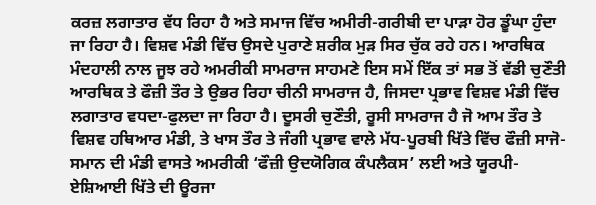ਕਰਜ਼ ਲਗਾਤਾਰ ਵੱਧ ਰਿਹਾ ਹੈ ਅਤੇ ਸਮਾਜ ਵਿੱਚ ਅਮੀਰੀ-ਗਰੀਬੀ ਦਾ ਪਾੜਾ ਹੋਰ ਡੂੰਘਾ ਹੁੰਦਾ ਜਾ ਰਿਹਾ ਹੈ। ਵਿਸ਼ਵ ਮੰਡੀ ਵਿੱਚ ਉਸਦੇ ਪੁਰਾਣੇ ਸ਼ਰੀਕ ਮੁੜ ਸਿਰ ਚੁੱਕ ਰਹੇ ਹਨ। ਆਰਥਿਕ ਮੰਦਹਾਲੀ ਨਾਲ ਜੂਝ ਰਹੇ ਅਮਰੀਕੀ ਸਾਮਰਾਜ ਸਾਹਮਣੇ ਇਸ ਸਮੇਂ ਇੱਕ ਤਾਂ ਸਭ ਤੋਂ ਵੱਡੀ ਚੁਣੌਤੀ ਆਰਥਿਕ ਤੇ ਫੌਜ਼ੀ ਤੌਰ ਤੇ ਉਭਰ ਰਿਹਾ ਚੀਨੀ ਸਾਮਰਾਜ ਹੈ, ਜਿਸਦਾ ਪ੍ਰਭਾਵ ਵਿਸ਼ਵ ਮੰਡੀ ਵਿੱਚ ਲਗਾਤਾਰ ਵਧਦਾ-ਫੁਲਦਾ ਜਾ ਰਿਹਾ ਹੈ। ਦੂਸਰੀ ਚੁਣੌਤੀ, ਰੂਸੀ ਸਾਮਰਾਜ ਹੈ ਜੋ ਆਮ ਤੌਰ ਤੇ ਵਿਸ਼ਵ ਹਥਿਆਰ ਮੰਡੀ, ਤੇ ਖਾਸ ਤੌਰ ਤੇ ਜੰਗੀ ਪ੍ਰਭਾਵ ਵਾਲੇ ਮੱਧ-ਪੂਰਬੀ ਖਿੱਤੇ ਵਿੱਚ ਫੌਜ਼ੀ ਸਾਜੋ-ਸਮਾਨ ਦੀ ਮੰਡੀ ਵਾਸਤੇ ਅਮਰੀਕੀ ‘ਫੌਜ਼ੀ ਉਦਯੋਗਿਕ ਕੰਪਲੈਕਸ’ ਲਈ ਅਤੇ ਯੂਰਪੀ-ਏਸ਼ਿਆਈ ਖਿੱਤੇ ਦੀ ਊਰਜਾ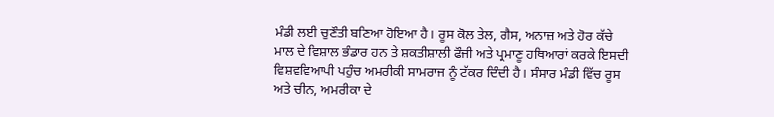ਮੰਡੀ ਲਈ ਚੁਣੌਤੀ ਬਣਿਆ ਹੋਇਆ ਹੈ। ਰੂਸ ਕੋਲ ਤੇਲ, ਗੈਸ, ਅਨਾਜ਼ ਅਤੇ ਹੋਰ ਕੱਚੇ ਮਾਲ ਦੇ ਵਿਸ਼ਾਲ ਭੰਡਾਰ ਹਨ ਤੇ ਸ਼ਕਤੀਸ਼ਾਲੀ ਫੌਜੀ ਅਤੇ ਪ੍ਰਮਾਣੂ ਹਥਿਆਰਾਂ ਕਰਕੇ ਇਸਦੀ ਵਿਸ਼ਵਵਿਆਪੀ ਪਹੁੰਚ ਅਮਰੀਕੀ ਸਾਮਰਾਜ ਨੂੰ ਟੱਕਰ ਦਿੰਦੀ ਹੈ। ਸੰਸਾਰ ਮੰਡੀ ਵਿੱਚ ਰੂਸ ਅਤੇ ਚੀਨ, ਅਮਰੀਕਾ ਦੇ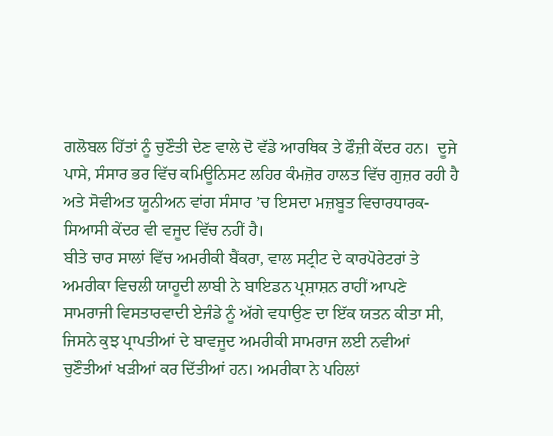ਗਲੋਬਲ ਹਿੱਤਾਂ ਨੂੰ ਚੁਣੌਤੀ ਦੇਣ ਵਾਲੇ ਦੋ ਵੱਡੇ ਆਰਥਿਕ ਤੇ ਫੌਜ਼ੀ ਕੇਂਦਰ ਹਨ।  ਦੂਜੇ ਪਾਸੇ, ਸੰਸਾਰ ਭਰ ਵਿੱਚ ਕਮਿਊਨਿਸਟ ਲਹਿਰ ਕੰਮਜ਼ੋਰ ਹਾਲਤ ਵਿੱਚ ਗੁਜ਼ਰ ਰਹੀ ਹੈ ਅਤੇ ਸੋਵੀਅਤ ਯੂਨੀਅਨ ਵਾਂਗ ਸੰਸਾਰ ’ਚ ਇਸਦਾ ਮਜ਼ਬੂਤ ਵਿਚਾਰਧਾਰਕ-ਸਿਆਸੀ ਕੇਂਦਰ ਵੀ ਵਜੂਦ ਵਿੱਚ ਨਹੀਂ ਹੈ।
ਬੀਤੇ ਚਾਰ ਸਾਲਾਂ ਵਿੱਚ ਅਮਰੀਕੀ ਬੈਂਕਰਾ, ਵਾਲ ਸਟ੍ਰੀਟ ਦੇ ਕਾਰਪੋਰੇਟਰਾਂ ਤੇ ਅਮਰੀਕਾ ਵਿਚਲੀ ਯਾਹੂਦੀ ਲਾਬੀ ਨੇ ਬਾਇਡਨ ਪ੍ਰਸ਼ਾਸ਼ਨ ਰਾਹੀਂ ਆਪਣੇ ਸਾਮਰਾਜੀ ਵਿਸਤਾਰਵਾਦੀ ਏਜੰਡੇ ਨੂੰ ਅੱਗੇ ਵਧਾਉਣ ਦਾ ਇੱਕ ਯਤਨ ਕੀਤਾ ਸੀ, ਜਿਸਨੇ ਕੁਝ ਪ੍ਰਾਪਤੀਆਂ ਦੇ ਬਾਵਜੂਦ ਅਮਰੀਕੀ ਸਾਮਰਾਜ ਲਈ ਨਵੀਆਂ ਚੁਣੌਤੀਆਂ ਖੜੀਆਂ ਕਰ ਦਿੱਤੀਆਂ ਹਨ। ਅਮਰੀਕਾ ਨੇ ਪਹਿਲਾਂ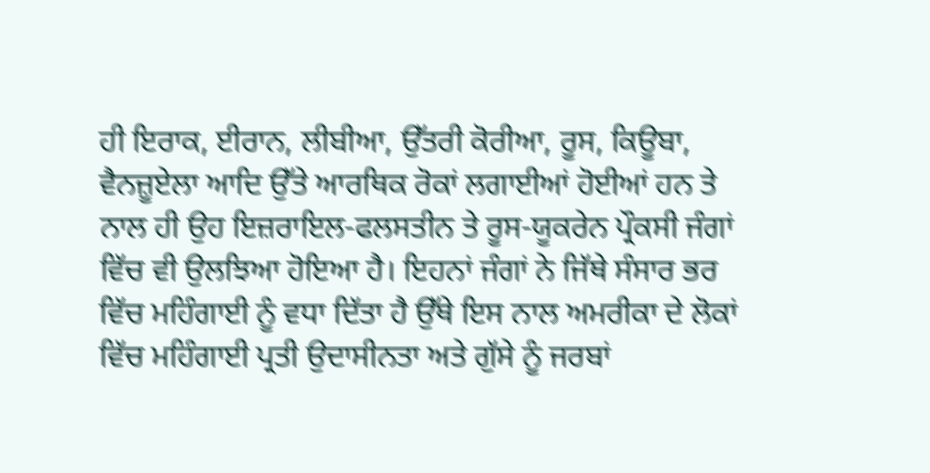ਹੀ ਇਰਾਕ, ਈਰਾਨ, ਲੀਬੀਆ, ਉੱਤਰੀ ਕੋਰੀਆ, ਰੂਸ, ਕਿਊਬਾ, ਵੈਨਜ਼ੂਏਲਾ ਆਦਿ ਉੱਤੇ ਆਰਥਿਕ ਰੋਕਾਂ ਲਗਾਈਆਂ ਹੋਈਆਂ ਹਨ ਤੇ ਨਾਲ ਹੀ ਉਹ ਇਜ਼ਰਾਇਲ-ਫਲਸਤੀਨ ਤੇ ਰੂਸ-ਯੂਕਰੇਨ ਪ੍ਰੌਕਸੀ ਜੰਗਾਂ ਵਿੱਚ ਵੀ ਉਲਝਿਆ ਹੋਇਆ ਹੈ। ਇਹਨਾਂ ਜੰਗਾਂ ਨੇ ਜਿੱਥੇ ਸੰਸਾਰ ਭਰ ਵਿੱਚ ਮਹਿੰਗਾਈ ਨੂੰ ਵਧਾ ਦਿੱਤਾ ਹੈ ਉੱਥੇ ਇਸ ਨਾਲ ਅਮਰੀਕਾ ਦੇ ਲੋਕਾਂ ਵਿੱਚ ਮਹਿੰਗਾਈ ਪ੍ਰਤੀ ਉਦਾਸੀਨਤਾ ਅਤੇ ਗੁੱਸੇ ਨੂੰ ਜਰਬਾਂ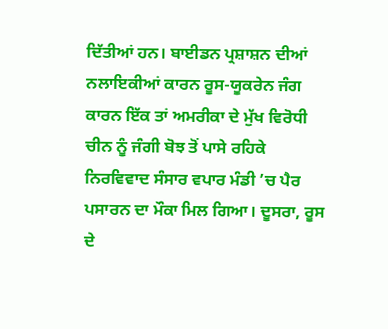ਦਿੱਤੀਆਂ ਹਨ। ਬਾਈਡਨ ਪ੍ਰਸ਼ਾਸ਼ਨ ਦੀਆਂ ਨਲਾਇਕੀਆਂ ਕਾਰਨ ਰੂਸ-ਯੂਕਰੇਨ ਜੰਗ ਕਾਰਨ ਇੱਕ ਤਾਂ ਅਮਰੀਕਾ ਦੇ ਮੁੱਖ ਵਿਰੋਧੀ ਚੀਨ ਨੂੰ ਜੰਗੀ ਬੋਝ ਤੋਂ ਪਾਸੇ ਰਹਿਕੇ ਨਿਰਵਿਵਾਦ ਸੰਸਾਰ ਵਪਾਰ ਮੰਡੀ ’ਚ ਪੈਰ ਪਸਾਰਨ ਦਾ ਮੌਕਾ ਮਿਲ ਗਿਆ। ਦੂਸਰਾ, ਰੂਸ ਦੇ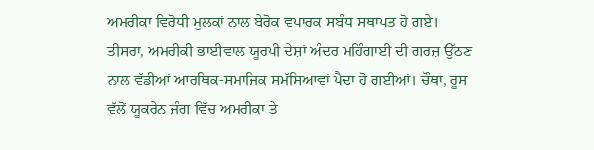ਅਮਰੀਕਾ ਵਿਰੋਧੀ ਮੁਲਕਾਂ ਨਾਲ ਬੇਰੋਕ ਵਪਾਰਕ ਸਬੰਧ ਸਥਾਪਤ ਹੋ ਗਏ। ਤੀਸਰਾ, ਅਮਰੀਕੀ ਭਾਈਵਾਲ ਯੂਰਪੀ ਦੇਸ਼ਾਂ ਅੰਦਰ ਮਹਿੰਗਾਈ ਦੀ ਗਰਜ਼ ਉੱਠਣ ਨਾਲ ਵੱਡੀਆਂ ਆਰਥਿਕ-ਸਮਾਜਿਕ ਸਮੱਸਿਆਵਾਂ ਪੈਦਾ ਹੋ ਗਈਆਂ। ਚੌਥਾ, ਰੂਸ ਵੱਲੋਂ ਯੂਕਰੇਨ ਜੰਗ ਵਿੱਚ ਅਮਰੀਕਾ ਤੇ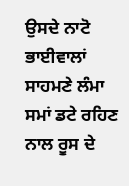ਉਸਦੇ ਨਾਟੋ ਭਾਈਵਾਲਾਂ ਸਾਹਮਣੇ ਲੰਮਾ ਸਮਾਂ ਡਟੇ ਰਹਿਣ ਨਾਲ ਰੂਸ ਦੇ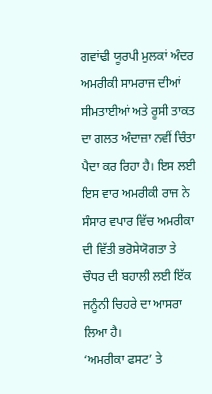ਗਵਾਂਢੀ ਯੂਰਪੀ ਮੁਲਕਾਂ ਅੰਦਰ ਅਮਰੀਕੀ ਸਾਮਰਾਜ ਦੀਆਂ ਸੀਮਤਾਈਆਂ ਅਤੇ ਰੂਸੀ ਤਾਕਤ ਦਾ ਗਲਤ ਅੰਦਾਜ਼ਾ ਨਵੀਂ ਚਿੰਤਾ ਪੈਦਾ ਕਰ ਰਿਹਾ ਹੈ। ਇਸ ਲਈ ਇਸ ਵਾਰ ਅਮਰੀਕੀ ਰਾਜ ਨੇ ਸੰਸਾਰ ਵਪਾਰ ਵਿੱਚ ਅਮਰੀਕਾ ਦੀ ਵਿੱਤੀ ਭਰੋਸੇਯੋਗਤਾ ਤੇ ਚੌਧਰ ਦੀ ਬਹਾਲੀ ਲਈ ਇੱਕ ਜਨੂੰਨੀ ਚਿਹਰੇ ਦਾ ਆਸਰਾ ਲਿਆ ਹੈ।
‘ਅਮਰੀਕਾ ਫਸਟ’ ਤੇ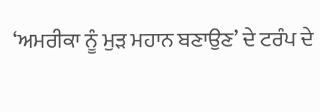‘ਅਮਰੀਕਾ ਨੂੰ ਮੁੜ ਮਹਾਨ ਬਣਾਉਣ’ ਦੇ ਟਰੰਪ ਦੇ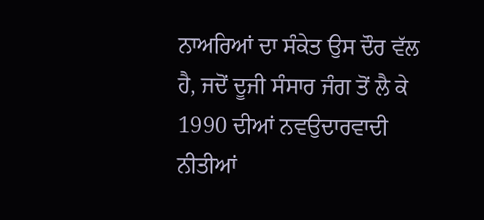ਨਾਅਰਿਆਂ ਦਾ ਸੰਕੇਤ ਉਸ ਦੌਰ ਵੱਲ ਹੈ, ਜਦੋਂ ਦੂਜੀ ਸੰਸਾਰ ਜੰਗ ਤੋਂ ਲੈ ਕੇ 1990 ਦੀਆਂ ਨਵਉਦਾਰਵਾਦੀ ਨੀਤੀਆਂ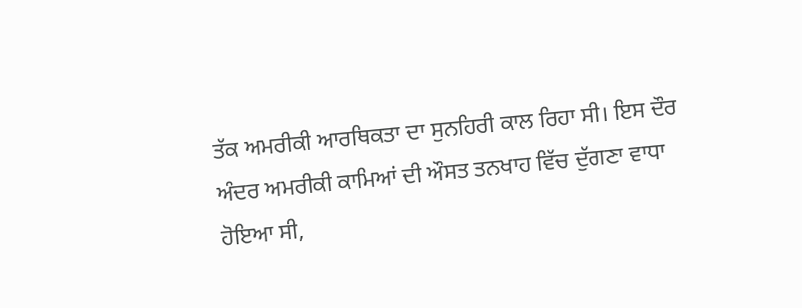ਤੱਕ ਅਮਰੀਕੀ ਆਰਥਿਕਤਾ ਦਾ ਸੁਨਹਿਰੀ ਕਾਲ ਰਿਹਾ ਸੀ। ਇਸ ਦੌਰ ਅੰਦਰ ਅਮਰੀਕੀ ਕਾਮਿਆਂ ਦੀ ਔਸਤ ਤਨਖਾਹ ਵਿੱਚ ਦੁੱਗਣਾ ਵਾਧਾ ਹੋਇਆ ਸੀ,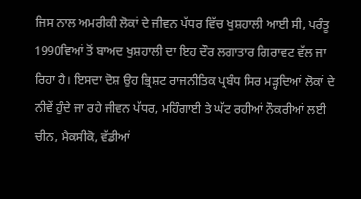ਜਿਸ ਨਾਲ ਅਮਰੀਕੀ ਲੋਕਾਂ ਦੇ ਜੀਵਨ ਪੱਧਰ ਵਿੱਚ ਖੁਸ਼ਹਾਲੀ ਆਈ ਸੀ, ਪਰੰਤੂ 1990ਵਿਆਂ ਤੋਂ ਬਾਅਦ ਖੁਸ਼ਹਾਲੀ ਦਾ ਇਹ ਦੌਰ ਲਗਾਤਾਰ ਗਿਰਾਵਟ ਵੱਲ ਜਾ ਰਿਹਾ ਹੈ। ਇਸਦਾ ਦੋਸ਼ ਉਹ ਭ੍ਰਿਸ਼ਟ ਰਾਜਨੀਤਿਕ ਪ੍ਰਬੰਧ ਸਿਰ ਮੜ੍ਹਦਿਆਂ ਲੋਕਾਂ ਦੇ ਨੀਵੇਂ ਹੁੰਦੇ ਜਾ ਰਹੇ ਜੀਵਨ ਪੱਧਰ, ਮਹਿੰਗਾਈ ਤੇ ਘੱਟ ਰਹੀਆਂ ਨੌਕਰੀਆਂ ਲਈ ਚੀਨ, ਮੈਕਸੀਕੋ, ਵੱਡੀਆਂ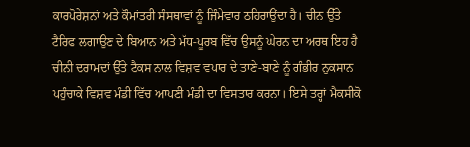ਕਾਰਪੋਰੇਸ਼ਨਾਂ ਅਤੇ ਕੌਮਾਂਤਰੀ ਸੰਸਥਾਵਾਂ ਨੂੰ ਜਿੰਮੇਵਾਰ ਠਹਿਰਾਉਂਦਾ ਹੈ। ਚੀਨ ਉੱਤੇ ਟੈਰਿਫ ਲਗਾਉਣ ਦੇ ਬਿਆਨ ਅਤੇ ਮੱਧ-ਪੂਰਬ ਵਿੱਚ ਉਸਨੂੰ ਘੇਰਨ ਦਾ ਅਰਥ ਇਹ ਹੈ ਚੀਨੀ ਦਰਾਮਦਾਂ ਉੱਤੇ ਟੈਕਸ ਨਾਲ ਵਿਸ਼ਵ ਵਪਾਰ ਦੇ ਤਾਣੇ-ਬਾਣੇ ਨੂੰ ਗੰਭੀਰ ਨੁਕਸਾਨ ਪਹੁੰਚਾਕੇ ਵਿਸ਼ਵ ਮੰਡੀ ਵਿੱਚ ਆਪਣੀ ਮੰਡੀ ਦਾ ਵਿਸਤਾਰ ਕਰਨਾ। ਇਸੇ ਤਰ੍ਹਾਂ ਮੈਕਸੀਕੋ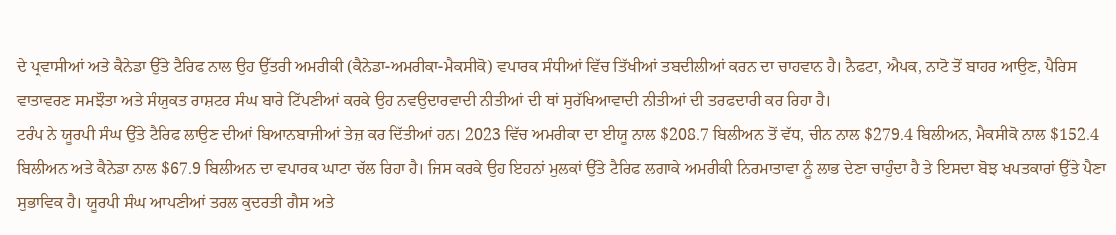ਦੇ ਪ੍ਰਵਾਸੀਆਂ ਅਤੇ ਕੈਨੇਡਾ ਉੱਤੇ ਟੈਰਿਫ ਨਾਲ ਉਹ ਉੱਤਰੀ ਅਮਰੀਕੀ (ਕੈਨੇਡਾ-ਅਮਰੀਕਾ-ਮੈਕਸੀਕੋ) ਵਪਾਰਕ ਸੰਧੀਆਂ ਵਿੱਚ ਤਿੱਖੀਆਂ ਤਬਦੀਲੀਆਂ ਕਰਨ ਦਾ ਚਾਹਵਾਨ ਹੈ। ਨੈਫਟਾ, ਐਪਕ, ਨਾਟੋ ਤੋਂ ਬਾਹਰ ਆਉਣ, ਪੈਰਿਸ ਵਾਤਾਵਰਣ ਸਮਝੌਤਾ ਅਤੇ ਸੰਯੁਕਤ ਰਾਸ਼ਟਰ ਸੰਘ ਬਾਰੇ ਟਿੱਪਣੀਆਂ ਕਰਕੇ ਉਹ ਨਵਉਦਾਰਵਾਦੀ ਨੀਤੀਆਂ ਦੀ ਥਾਂ ਸੁਰੱਖਿਆਵਾਦੀ ਨੀਤੀਆਂ ਦੀ ਤਰਫਦਾਰੀ ਕਰ ਰਿਹਾ ਹੈ।
ਟਰੰਪ ਨੇ ਯੂਰਪੀ ਸੰਘ ਉੱਤੇ ਟੈਰਿਫ ਲਾਉਣ ਦੀਆਂ ਬਿਆਨਬਾਜੀਆਂ ਤੇਜ਼ ਕਰ ਦਿੱਤੀਆਂ ਹਨ। 2023 ਵਿੱਚ ਅਮਰੀਕਾ ਦਾ ਈਯੂ ਨਾਲ $208.7 ਬਿਲੀਅਨ ਤੋਂ ਵੱਧ, ਚੀਨ ਨਾਲ $279.4 ਬਿਲੀਅਨ, ਮੈਕਸੀਕੋ ਨਾਲ $152.4 ਬਿਲੀਅਨ ਅਤੇ ਕੈਨੇਡਾ ਨਾਲ $67.9 ਬਿਲੀਅਨ ਦਾ ਵਪਾਰਕ ਘਾਟਾ ਚੱਲ ਰਿਹਾ ਹੈ। ਜਿਸ ਕਰਕੇ ਉਹ ਇਹਨਾਂ ਮੁਲਕਾਂ ਉੱਤੇ ਟੈਰਿਫ ਲਗਾਕੇ ਅਮਰੀਕੀ ਨਿਰਮਾਤਾਵਾ ਨੂੰ ਲਾਭ ਦੇਣਾ ਚਾਹੁੰਦਾ ਹੈ ਤੇ ਇਸਦਾ ਬੋਝ ਖਪਤਕਾਰਾਂ ਉੱਤੇ ਪੈਣਾ ਸੁਭਾਵਿਕ ਹੈ। ਯੂਰਪੀ ਸੰਘ ਆਪਣੀਆਂ ਤਰਲ ਕੁਦਰਤੀ ਗੈਸ ਅਤੇ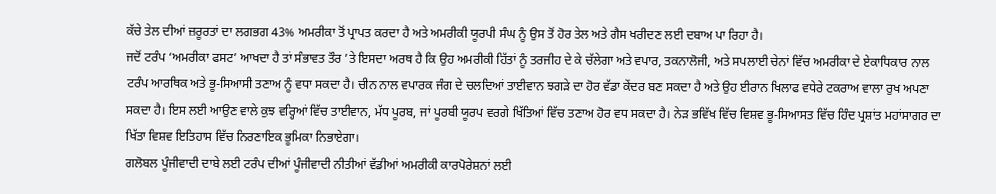ਕੱਚੇ ਤੇਲ ਦੀਆਂ ਜ਼ਰੂਰਤਾਂ ਦਾ ਲਗਭਗ 43% ਅਮਰੀਕਾ ਤੋਂ ਪ੍ਰਾਪਤ ਕਰਦਾ ਹੈ ਅਤੇ ਅਮਰੀਕੀ ਯੂਰਪੀ ਸੰਘ ਨੂੰ ਉਸ ਤੋਂ ਹੋਰ ਤੇਲ ਅਤੇ ਗੈਸ ਖਰੀਦਣ ਲਈ ਦਬਾਅ ਪਾ ਰਿਹਾ ਹੈ।
ਜਦੋਂ ਟਰੰਪ ‘ਅਮਰੀਕਾ ਫਸਟ’ ਆਖਦਾ ਹੈ ਤਾਂ ਸੰਭਾਵਤ ਤੌਰ ’ਤੇ ਇਸਦਾ ਅਰਥ ਹੈ ਕਿ ਉਹ ਅਮਰੀਕੀ ਹਿੱਤਾਂ ਨੂੰ ਤਰਜੀਹ ਦੇ ਕੇ ਚੱਲੇਗਾ ਅਤੇ ਵਪਾਰ, ਤਕਨਾਲੋਜੀ, ਅਤੇ ਸਪਲਾਈ ਚੇਨਾਂ ਵਿੱਚ ਅਮਰੀਕਾ ਦੇ ਏਕਾਧਿਕਾਰ ਨਾਲ ਟਰੰਪ ਆਰਥਿਕ ਅਤੇ ਭੂ-ਸਿਆਸੀ ਤਣਾਅ ਨੂੰ ਵਧਾ ਸਕਦਾ ਹੈ। ਚੀਨ ਨਾਲ ਵਪਾਰਕ ਜੰਗ ਦੇ ਚਲਦਿਆਂ ਤਾਈਵਾਨ ਝਗੜੇ ਦਾ ਹੋਰ ਵੱਡਾ ਕੇਂਦਰ ਬਣ ਸਕਦਾ ਹੈ ਅਤੇ ਉਹ ਈਰਾਨ ਖਿਲਾਫ ਵਧੇਰੇ ਟਕਰਾਅ ਵਾਲਾ ਰੁਖ ਅਪਣਾ ਸਕਦਾ ਹੈ। ਇਸ ਲਈ ਆਉਣ ਵਾਲੇ ਕੁਝ ਵਰ੍ਹਿਆਂ ਵਿੱਚ ਤਾਈਵਾਨ, ਮੱਧ ਪੂਰਬ, ਜਾਂ ਪੂਰਬੀ ਯੂਰਪ ਵਰਗੇ ਖਿੱਤਿਆਂ ਵਿੱਚ ਤਣਾਅ ਹੋਰ ਵਧ ਸਕਦਾ ਹੈ। ਨੇੜ ਭਵਿੱਖ ਵਿੱਚ ਵਿਸ਼ਵ ਭੂ-ਸਿਆਸਤ ਵਿੱਚ ਹਿੰਦ ਪ੍ਰਸ਼ਾਂਤ ਮਹਾਂਸਾਗਰ ਦਾ ਖਿੱਤਾ ਵਿਸ਼ਵ ਇਤਿਹਾਸ ਵਿੱਚ ਨਿਰਣਾਇਕ ਭੂਮਿਕਾ ਨਿਭਾਏਗਾ।
ਗਲੋਬਲ ਪੂੰਜੀਵਾਦੀ ਦਾਬੇ ਲਈ ਟਰੰਪ ਦੀਆਂ ਪੂੰਜੀਵਾਦੀ ਨੀਤੀਆਂ ਵੱਡੀਆਂ ਅਮਰੀਕੀ ਕਾਰਪੋਰੇਸ਼ਨਾਂ ਲਈ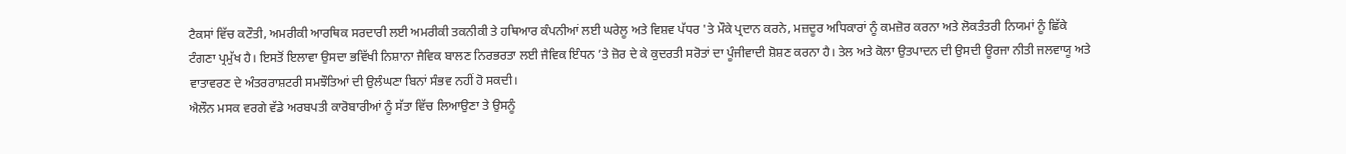ਟੈਕਸਾਂ ਵਿੱਚ ਕਟੌਤੀ, ਅਮਰੀਕੀ ਆਰਥਿਕ ਸਰਦਾਰੀ ਲਈ ਅਮਰੀਕੀ ਤਕਨੀਕੀ ਤੇ ਹਥਿਆਰ ਕੰਪਨੀਆਂ ਲਈ ਘਰੇਲੂ ਅਤੇ ਵਿਸ਼ਵ ਪੱਧਰ 'ਤੇ ਮੌਕੇ ਪ੍ਰਦਾਨ ਕਰਨੇ, ਮਜ਼ਦੂਰ ਅਧਿਕਾਰਾਂ ਨੂੰ ਕਮਜ਼ੋਰ ਕਰਨਾ ਅਤੇ ਲੋਕਤੰਤਰੀ ਨਿਯਮਾਂ ਨੂੰ ਛਿੱਕੇ ਟੰਗਣਾ ਪ੍ਰਮੁੱਖ ਹੈ। ਇਸਤੋਂ ਇਲਾਵਾ ਉਸਦਾ ਭਵਿੱਖੀ ਨਿਸ਼ਾਨਾ ਜੈਵਿਕ ਬਾਲਣ ਨਿਰਭਰਤਾ ਲਈ ਜੈਵਿਕ ਇੰਧਨ ’ਤੇ ਜ਼ੋਰ ਦੇ ਕੇ ਕੁਦਰਤੀ ਸਰੋਤਾਂ ਦਾ ਪੂੰਜੀਵਾਦੀ ਸ਼ੋਸ਼ਣ ਕਰਨਾ ਹੈ। ਤੇਲ ਅਤੇ ਕੋਲਾ ਉਤਪਾਦਨ ਦੀ ਉਸਦੀ ਊਰਜਾ ਨੀਤੀ ਜਲਵਾਯੂ ਅਤੇ ਵਾਤਾਵਰਣ ਦੇ ਅੰਤਰਰਾਸ਼ਟਰੀ ਸਮਝੌਤਿਆਂ ਦੀ ਉਲੰਘਣਾ ਬਿਨਾਂ ਸੰਭਵ ਨਹੀਂ ਹੋ ਸਕਦੀ।
ਐਲੌਨ ਮਸਕ ਵਰਗੇ ਵੱਡੇ ਅਰਬਪਤੀ ਕਾਰੋਬਾਰੀਆਂ ਨੂੰ ਸੱਤਾ ਵਿੱਚ ਲਿਆਉਣਾ ਤੇ ਉਸਨੂੰ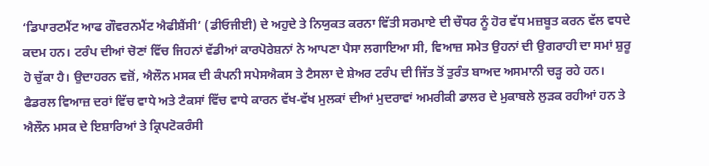‘ਡਿਪਾਰਟਮੈਂਟ ਆਫ ਗੌਵਰਨਮੈਂਟ ਐਫੀਸ਼ੈਂਸੀ’ (ਡੀਓਜੀਈ) ਦੇ ਅਹੁਦੇ ਤੇ ਨਿਯੁਕਤ ਕਰਨਾ ਵਿੱਤੀ ਸਰਮਾਏ ਦੀ ਚੌਧਰ ਨੂੰ ਹੋਰ ਵੱਧ ਮਜ਼ਬੂਤ ਕਰਨ ਵੱਲ ਵਧਦੇ ਕਦਮ ਹਨ। ਟਰੰਪ ਦੀਆਂ ਚੋਣਾਂ ਵਿੱਚ ਜਿਹਨਾਂ ਵੱਡੀਆਂ ਕਾਰਪੋਰੇਸ਼ਨਾਂ ਨੇ ਆਪਣਾ ਪੈਸਾ ਲਗਾਇਆ ਸੀ, ਵਿਆਜ਼ ਸਮੇਤ ਉਹਨਾਂ ਦੀ ਉਗਰਾਹੀ ਦਾ ਸਮਾਂ ਸ਼ੁਰੂ ਹੋ ਚੁੱਕਾ ਹੈ। ਉਦਾਹਰਨ ਵਜ਼ੋਂ, ਐਲੌਨ ਮਸਕ ਦੀ ਕੰਪਨੀ ਸਪੇਸਐਕਸ ਤੇ ਟੈਸਲਾ ਦੇ ਸ਼ੇਅਰ ਟਰੰਪ ਦੀ ਜਿੱਤ ਤੋਂ ਤੁਰੰਤ ਬਾਅਦ ਅਸਮਾਨੀ ਚੜ੍ਹ ਰਹੇ ਹਨ। ਫੈਡਰਲ ਵਿਆਜ਼ ਦਰਾਂ ਵਿੱਚ ਵਾਧੇ ਅਤੇ ਟੈਕਸਾਂ ਵਿੱਚ ਵਾਧੇ ਕਾਰਨ ਵੱਖ-ਵੱਖ ਮੁਲਕਾਂ ਦੀਆਂ ਮੁਦਰਾਵਾਂ ਅਮਰੀਕੀ ਡਾਲਰ ਦੇ ਮੁਕਾਬਲੇ ਲੁੜਕ ਰਹੀਆਂ ਹਨ ਤੇ ਐਲੌਨ ਮਸਕ ਦੇ ਇਸ਼ਾਰਿਆਂ ਤੇ ਕ੍ਰਿਪਟੋਕਰੰਸੀ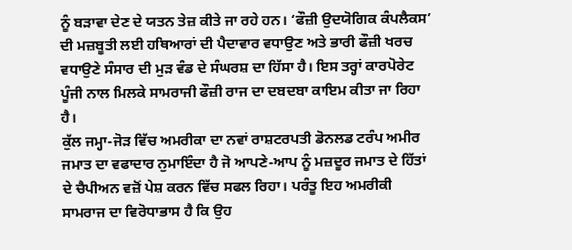ਨੂੰ ਬੜਾਵਾ ਦੇਣ ਦੇ ਯਤਨ ਤੇਜ਼ ਕੀਤੇ ਜਾ ਰਹੇ ਹਨ। ‘ਫੌਜ਼ੀ ਉਦਯੋਗਿਕ ਕੰਪਲੈਕਸ’ ਦੀ ਮਜ਼ਬੂਤੀ ਲਈ ਹਥਿਆਰਾਂ ਦੀ ਪੈਦਾਵਾਰ ਵਧਾਉਣ ਅਤੇ ਭਾਰੀ ਫੌਜ਼ੀ ਖਰਚ ਵਧਾਉਣੇ ਸੰਸਾਰ ਦੀ ਮੁੜ ਵੰਡ ਦੇ ਸੰਘਰਸ਼ ਦਾ ਹਿੱਸਾ ਹੈ। ਇਸ ਤਰ੍ਹਾਂ ਕਾਰਪੋਰੇਟ ਪੂੰਜੀ ਨਾਲ ਮਿਲਕੇ ਸਾਮਰਾਜੀ ਫੌਜ਼ੀ ਰਾਜ ਦਾ ਦਬਦਬਾ ਕਾਇਮ ਕੀਤਾ ਜਾ ਰਿਹਾ ਹੈ।
ਕੁੱਲ ਜਮ੍ਹਾ-ਜੋੜ ਵਿੱਚ ਅਮਰੀਕਾ ਦਾ ਨਵਾਂ ਰਾਸ਼ਟਰਪਤੀ ਡੋਨਲਡ ਟਰੰਪ ਅਮੀਰ ਜਮਾਤ ਦਾ ਵਫਾਦਾਰ ਨੁਮਾਇੰਦਾ ਹੈ ਜੋ ਆਪਣੇ-ਆਪ ਨੂੰ ਮਜ਼ਦੂਰ ਜਮਾਤ ਦੇ ਹਿੱਤਾਂ ਦੇ ਚੈਪੀਅਨ ਵਜ਼ੋਂ ਪੇਸ਼ ਕਰਨ ਵਿੱਚ ਸਫਲ ਰਿਹਾ। ਪਰੰਤੂ ਇਹ ਅਮਰੀਕੀ ਸਾਮਰਾਜ ਦਾ ਵਿਰੋਧਾਭਾਸ ਹੈ ਕਿ ਉਹ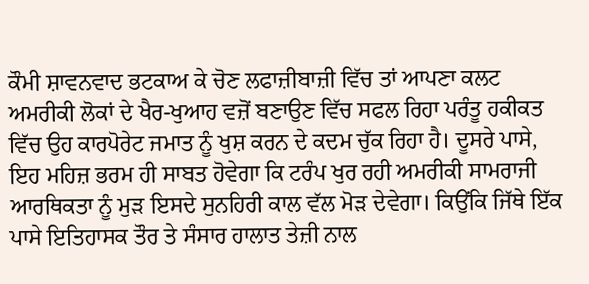ਕੌਮੀ ਸ਼ਾਵਨਵਾਦ ਭਟਕਾਅ ਕੇ ਚੋਣ ਲਫਾਜ਼ੀਬਾਜ਼ੀ ਵਿੱਚ ਤਾਂ ਆਪਣਾ ਕਲਟ ਅਮਰੀਕੀ ਲੋਕਾਂ ਦੇ ਖੈਰ-ਖੁਆਹ ਵਜ਼ੋਂ ਬਣਾਉਣ ਵਿੱਚ ਸਫਲ ਰਿਹਾ ਪਰੰਤੂ ਹਕੀਕਤ ਵਿੱਚ ਉਹ ਕਾਰਪੋਰੇਟ ਜਮਾਤ ਨੂੰ ਖੁਸ਼ ਕਰਨ ਦੇ ਕਦਮ ਚੁੱਕ ਰਿਹਾ ਹੈ। ਦੂਸਰੇ ਪਾਸੇ, ਇਹ ਮਹਿਜ਼ ਭਰਮ ਹੀ ਸਾਬਤ ਹੋਵੇਗਾ ਕਿ ਟਰੰਪ ਖੁਰ ਰਹੀ ਅਮਰੀਕੀ ਸਾਮਰਾਜੀ ਆਰਥਿਕਤਾ ਨੂੰ ਮੁੜ ਇਸਦੇ ਸੁਨਹਿਰੀ ਕਾਲ ਵੱਲ ਮੋੜ ਦੇਵੇਗਾ। ਕਿਉਂਕਿ ਜਿੱਥੇ ਇੱਕ ਪਾਸੇ ਇਤਿਹਾਸਕ ਤੌਰ ਤੇ ਸੰਸਾਰ ਹਾਲਾਤ ਤੇਜ਼ੀ ਨਾਲ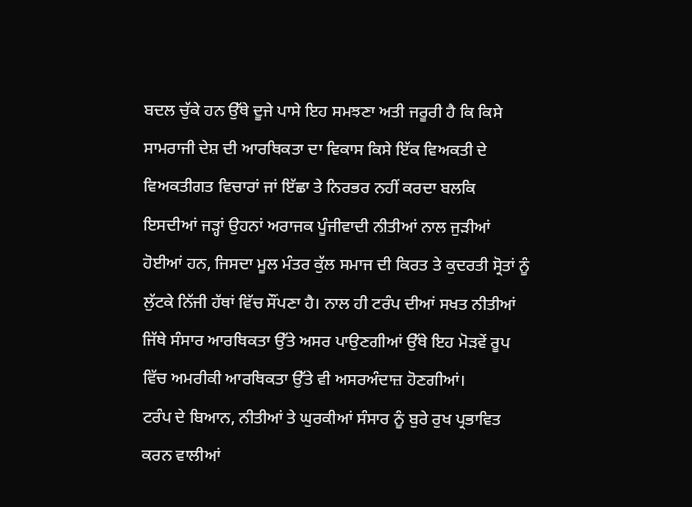ਬਦਲ ਚੁੱਕੇ ਹਨ ਉੱਥੇ ਦੂਜੇ ਪਾਸੇ ਇਹ ਸਮਝਣਾ ਅਤੀ ਜਰੂਰੀ ਹੈ ਕਿ ਕਿਸੇ ਸਾਮਰਾਜੀ ਦੇਸ਼ ਦੀ ਆਰਥਿਕਤਾ ਦਾ ਵਿਕਾਸ ਕਿਸੇ ਇੱਕ ਵਿਅਕਤੀ ਦੇ ਵਿਅਕਤੀਗਤ ਵਿਚਾਰਾਂ ਜਾਂ ਇੱਛਾ ਤੇ ਨਿਰਭਰ ਨਹੀਂ ਕਰਦਾ ਬਲਕਿ ਇਸਦੀਆਂ ਜੜ੍ਹਾਂ ਉਹਨਾਂ ਅਰਾਜਕ ਪੂੰਜੀਵਾਦੀ ਨੀਤੀਆਂ ਨਾਲ ਜੁੜੀਆਂ ਹੋਈਆਂ ਹਨ, ਜਿਸਦਾ ਮੂਲ ਮੰਤਰ ਕੁੱਲ ਸਮਾਜ ਦੀ ਕਿਰਤ ਤੇ ਕੁਦਰਤੀ ਸ੍ਰੋਤਾਂ ਨੂੰ ਲੁੱਟਕੇ ਨਿੱਜੀ ਹੱਥਾਂ ਵਿੱਚ ਸੌਂਪਣਾ ਹੈ। ਨਾਲ ਹੀ ਟਰੰਪ ਦੀਆਂ ਸਖਤ ਨੀਤੀਆਂ ਜਿੱਥੇ ਸੰਸਾਰ ਆਰਥਿਕਤਾ ਉੱਤੇ ਅਸਰ ਪਾਉਣਗੀਆਂ ਉੱਥੇ ਇਹ ਮੋੜਵੇਂ ਰੂਪ ਵਿੱਚ ਅਮਰੀਕੀ ਆਰਥਿਕਤਾ ਉੱਤੇ ਵੀ ਅਸਰਅੰਦਾਜ਼ ਹੋਣਗੀਆਂ।
ਟਰੰਪ ਦੇ ਬਿਆਨ, ਨੀਤੀਆਂ ਤੇ ਘੁਰਕੀਆਂ ਸੰਸਾਰ ਨੂੰ ਬੁਰੇ ਰੁਖ ਪ੍ਰਭਾਵਿਤ ਕਰਨ ਵਾਲੀਆਂ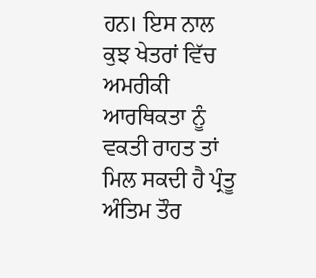ਹਨ। ਇਸ ਨਾਲ ਕੁਝ ਖੇਤਰਾਂ ਵਿੱਚ ਅਮਰੀਕੀ ਆਰਥਿਕਤਾ ਨੂੰ ਵਕਤੀ ਰਾਹਤ ਤਾਂ ਮਿਲ ਸਕਦੀ ਹੈ ਪ੍ਰੰਤੂ ਅੰਤਿਮ ਤੌਰ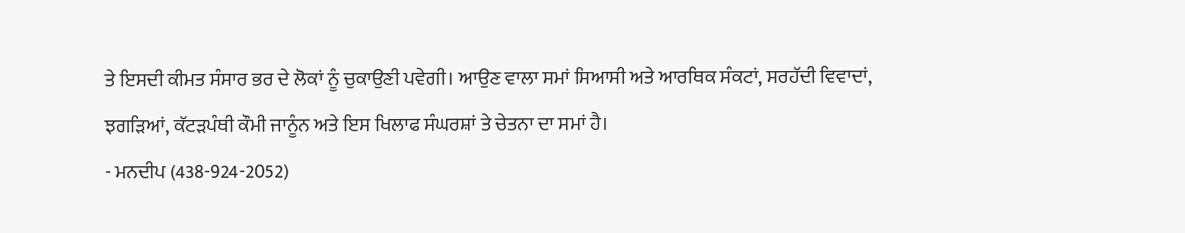ਤੇ ਇਸਦੀ ਕੀਮਤ ਸੰਸਾਰ ਭਰ ਦੇ ਲੋਕਾਂ ਨੂੰ ਚੁਕਾਉਣੀ ਪਵੇਗੀ। ਆਉਣ ਵਾਲਾ ਸਮਾਂ ਸਿਆਸੀ ਅਤੇ ਆਰਥਿਕ ਸੰਕਟਾਂ, ਸਰਹੱਦੀ ਵਿਵਾਦਾਂ, ਝਗੜਿਆਂ, ਕੱਟੜਪੰਥੀ ਕੌਮੀ ਜਾਨੂੰਨ ਅਤੇ ਇਸ ਖਿਲਾਫ ਸੰਘਰਸ਼ਾਂ ਤੇ ਚੇਤਨਾ ਦਾ ਸਮਾਂ ਹੈ।
- ਮਨਦੀਪ (438-924-2052)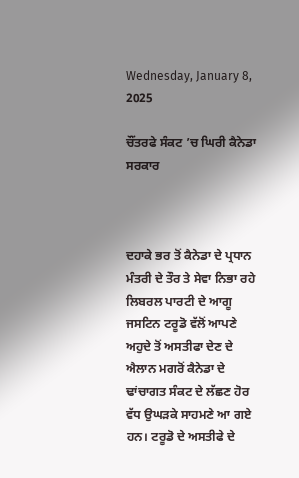Wednesday, January 8, 2025

ਚੌਂਤਰਫੇ ਸੰਕਟ ’ਚ ਘਿਰੀ ਕੈਨੇਡਾ ਸਰਕਾਰ



ਦਹਾਕੇ ਭਰ ਤੋਂ ਕੈਨੇਡਾ ਦੇ ਪ੍ਰਧਾਨ ਮੰਤਰੀ ਦੇ ਤੌਰ ਤੇ ਸੇਵਾ ਨਿਭਾ ਰਹੇ ਲਿਬਰਲ ਪਾਰਟੀ ਦੇ ਆਗੂ ਜਸਟਿਨ ਟਰੂਡੋ ਵੱਲੋਂ ਆਪਣੇ ਅਹੁਦੇ ਤੋਂ ਅਸਤੀਫਾ ਦੇਣ ਦੇ ਐਲਾਨ ਮਗਰੋਂ ਕੈਨੇਡਾ ਦੇ ਢਾਂਚਾਗਤ ਸੰਕਟ ਦੇ ਲੱਛਣ ਹੋਰ ਵੱਧ ਉਘੜਕੇ ਸਾਹਮਣੇ ਆ ਗਏ ਹਨ। ਟਰੂਡੋ ਦੇ ਅਸਤੀਫੇ ਦੇ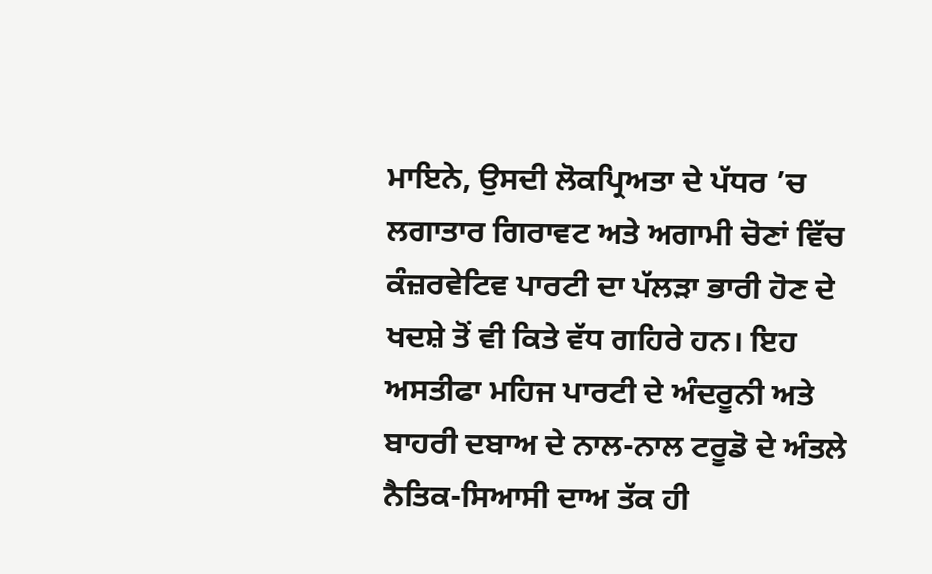ਮਾਇਨੇ, ਉਸਦੀ ਲੋਕਪ੍ਰਿਅਤਾ ਦੇ ਪੱਧਰ ’ਚ ਲਗਾਤਾਰ ਗਿਰਾਵਟ ਅਤੇ ਅਗਾਮੀ ਚੋਣਾਂ ਵਿੱਚ ਕੰਜ਼ਰਵੇਟਿਵ ਪਾਰਟੀ ਦਾ ਪੱਲੜਾ ਭਾਰੀ ਹੋਣ ਦੇ ਖਦਸ਼ੇ ਤੋਂ ਵੀ ਕਿਤੇ ਵੱਧ ਗਹਿਰੇ ਹਨ। ਇਹ ਅਸਤੀਫਾ ਮਹਿਜ ਪਾਰਟੀ ਦੇ ਅੰਦਰੂਨੀ ਅਤੇ ਬਾਹਰੀ ਦਬਾਅ ਦੇ ਨਾਲ-ਨਾਲ ਟਰੂਡੋ ਦੇ ਅੰਤਲੇ ਨੈਤਿਕ-ਸਿਆਸੀ ਦਾਅ ਤੱਕ ਹੀ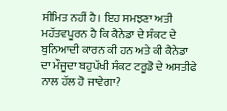ਸੀਮਿਤ ਨਹੀਂ ਹੈ। ਇਹ ਸਮਝਣਾ ਅਤੀ ਮਹੱਤਵਪੂਰਨ ਹੈ ਕਿ ਕੈਨੇਡਾ ਦੇ ਸੰਕਟ ਦੇ ਬੁਨਿਆਦੀ ਕਾਰਨ ਕੀ ਹਨ ਅਤੇ ਕੀ ਕੈਨੇਡਾ ਦਾ ਮੌਜੂਦਾ ਬਹੁਪੱਖੀ ਸੰਕਟ ਟਰੂਡੋ ਦੇ ਅਸਤੀਫੇ ਨਾਲ ਹੱਲ ਹੋ ਜਾਵੇਗਾ?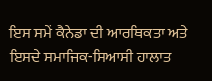ਇਸ ਸਮੇਂ ਕੈਨੇਡਾ ਦੀ ਆਰਥਿਕਤਾ ਅਤੇ ਇਸਦੇ ਸਮਾਜਿਕ-ਸਿਆਸੀ ਹਾਲਾਤ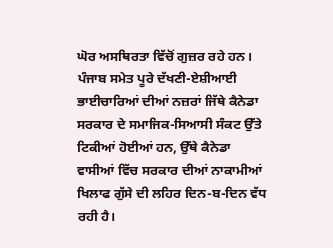ਘੋਰ ਅਸਥਿਰਤਾ ਵਿੱਚੋਂ ਗੁਜ਼ਰ ਰਹੇ ਹਨ। ਪੰਜਾਬ ਸਮੇਤ ਪੂਰੇ ਦੱਖਣੀ-ਏਸ਼ੀਆਈ ਭਾਈਚਾਰਿਆਂ ਦੀਆਂ ਨਜ਼ਰਾਂ ਜਿੱਥੇ ਕੈਨੇਡਾ ਸਰਕਾਰ ਦੇ ਸਮਾਜਿਕ-ਸਿਆਸੀ ਸੰਕਟ ਉੱਤੇ ਟਿਕੀਆਂ ਹੋਈਆਂ ਹਨ, ਉੱਥੇ ਕੈਨੇਡਾ ਵਾਸੀਆਂ ਵਿੱਚ ਸਰਕਾਰ ਦੀਆਂ ਨਾਕਾਮੀਆਂ ਖਿਲਾਫ ਗੁੱਸੇ ਦੀ ਲਹਿਰ ਦਿਨ-ਬ-ਦਿਨ ਵੱਧ ਰਹੀ ਹੈ।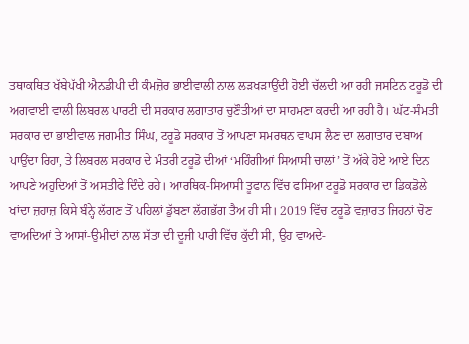ਤਥਾਕਥਿਤ ਖੱਬੇਪੱਖੀ ਐਨਡੀਪੀ ਦੀ ਕੰਮਜ਼ੋਰ ਭਾਈਵਾਲੀ ਨਾਲ ਲੜਖੜਾਉਂਦੀ ਹੋਈ ਚੱਲਦੀ ਆ ਰਹੀ ਜਸਟਿਨ ਟਰੂਡੋ ਦੀ ਅਗਵਾਈ ਵਾਲੀ ਲਿਬਰਲ ਪਾਰਟੀ ਦੀ ਸਰਕਾਰ ਲਗਾਤਾਰ ਚੁਣੌਤੀਆਂ ਦਾ ਸਾਹਮਣਾ ਕਰਦੀ ਆ ਰਹੀ ਹੈ। ਘੱਟ-ਸੰਮਤੀ ਸਰਕਾਰ ਦਾ ਭਾਈਵਾਲ ਜਗਮੀਤ ਸਿੰਘ, ਟਰੂਡੋ ਸਰਕਾਰ ਤੋਂ ਆਪਣਾ ਸਮਰਥਨ ਵਾਪਸ ਲੈਣ ਦਾ ਲਗਾਤਾਰ ਦਬਾਅ ਪਾਉਂਦਾ ਰਿਹਾ, ਤੇ ਲਿਬਰਲ ਸਰਕਾਰ ਦੇ ਮੰਤਰੀ ਟਰੂਡੋ ਦੀਆਂ ‘ਮਹਿੰਗੀਆਂ ਸਿਆਸੀ ਚਾਲਾਂ’ ਤੋਂ ਅੱਕੇ ਹੋਏ ਆਏ ਦਿਨ ਆਪਣੇ ਅਹੁਦਿਆਂ ਤੋਂ ਅਸਤੀਫੇ ਦਿੰਦੇ ਰਹੇ। ਆਰਥਿਕ-ਸਿਆਸੀ ਤੂਫਾਨ ਵਿੱਚ ਫਸਿਆ ਟਰੂਡੋ ਸਰਕਾਰ ਦਾ ਡਿਕਡੋਲੇ ਖਾਂਦਾ ਜ਼ਹਾਜ਼ ਕਿਸੇ ਬੰਨ੍ਹੇ ਲੱਗਣ ਤੋਂ ਪਹਿਲਾਂ ਡੁੱਬਣਾ ਲੱਗਭੱਗ ਤੈਅ ਹੀ ਸੀ। 2019 ਵਿੱਚ ਟਰੂਡੋ ਵਜ਼ਾਰਤ ਜਿਹਨਾਂ ਚੋਣ ਵਾਅਦਿਆਂ ਤੇ ਆਸਾਂ-ਉਮੀਦਾਂ ਨਾਲ ਸੱਤਾ ਦੀ ਦੂਜੀ ਪਾਰੀ ਵਿੱਚ ਕੁੱਦੀ ਸੀ, ਉਹ ਵਾਅਦੇ-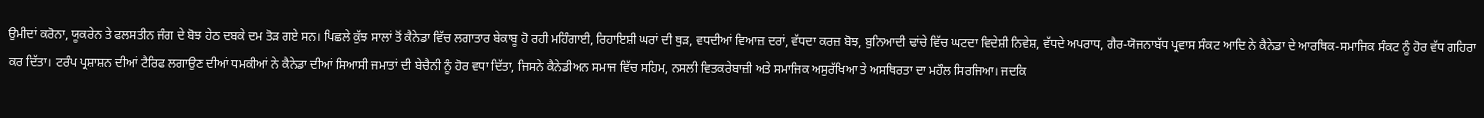ਉਮੀਦਾਂ ਕਰੋਨਾ, ਯੂਕਰੇਨ ਤੇ ਫਲਸਤੀਨ ਜੰਗ ਦੇ ਬੋਝ ਹੇਠ ਦਬਕੇ ਦਮ ਤੋੜ ਗਏ ਸਨ। ਪਿਛਲੇ ਕੁੱਝ ਸਾਲਾਂ ਤੋਂ ਕੈਨੇਡਾ ਵਿੱਚ ਲਗਾਤਾਰ ਬੇਕਾਬੂ ਹੋ ਰਹੀ ਮਹਿੰਗਾਈ, ਰਿਹਾਇਸ਼ੀ ਘਰਾਂ ਦੀ ਥੁੜ, ਵਧਦੀਆਂ ਵਿਆਜ਼ ਦਰਾਂ, ਵੱਧਦਾ ਕਰਜ਼ ਬੋਝ, ਬੁਨਿਆਦੀ ਢਾਂਚੇ ਵਿੱਚ ਘਟਦਾ ਵਿਦੇਸ਼ੀ ਨਿਵੇਸ਼, ਵੱਧਦੇ ਅਪਰਾਧ, ਗੈਰ-ਯੋਜਨਾਬੱਧ ਪ੍ਰਵਾਸ ਸੰਕਟ ਆਦਿ ਨੇ ਕੈਨੇਡਾ ਦੇ ਆਰਥਿਕ-ਸਮਾਜਿਕ ਸੰਕਟ ਨੂੰ ਹੋਰ ਵੱਧ ਗਹਿਰਾ ਕਰ ਦਿੱਤਾ। ਟਰੰਪ ਪ੍ਰਸ਼ਾਸ਼ਨ ਦੀਆਂ ਟੈਰਿਫ ਲਗਾਉਣ ਦੀਆਂ ਧਮਕੀਆਂ ਨੇ ਕੈਨੇਡਾ ਦੀਆਂ ਸਿਆਸੀ ਜਮਾਤਾਂ ਦੀ ਬੇਚੈਨੀ ਨੂੰ ਹੋਰ ਵਧਾ ਦਿੱਤਾ, ਜਿਸਨੇ ਕੈਨੇਡੀਅਨ ਸਮਾਜ ਵਿੱਚ ਸਹਿਮ, ਨਸਲੀ ਵਿਤਕਰੇਬਾਜ਼ੀ ਅਤੇ ਸਮਾਜਿਕ ਅਸੁਰੱਖਿਆ ਤੇ ਅਸਥਿਰਤਾ ਦਾ ਮਹੌਲ ਸਿਰਜਿਆ। ਜਦਕਿ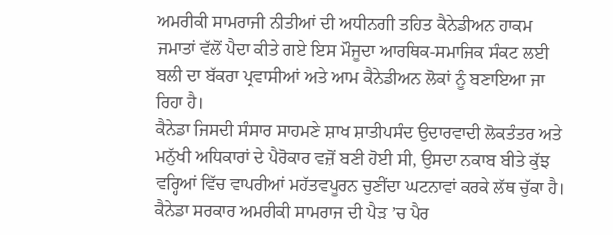ਅਮਰੀਕੀ ਸਾਮਰਾਜੀ ਨੀਤੀਆਂ ਦੀ ਅਧੀਨਗੀ ਤਹਿਤ ਕੈਨੇਡੀਅਨ ਹਾਕਮ ਜਮਾਤਾਂ ਵੱਲੋਂ ਪੈਦਾ ਕੀਤੇ ਗਏ ਇਸ ਮੌਜੂਦਾ ਆਰਥਿਕ-ਸਮਾਜਿਕ ਸੰਕਟ ਲਈ ਬਲੀ ਦਾ ਬੱਕਰਾ ਪ੍ਰਵਾਸੀਆਂ ਅਤੇ ਆਮ ਕੈਨੇਡੀਅਨ ਲੋਕਾਂ ਨੂੰ ਬਣਾਇਆ ਜਾ ਰਿਹਾ ਹੈ।
ਕੈਨੇਡਾ ਜਿਸਦੀ ਸੰਸਾਰ ਸਾਹਮਣੇ ਸ਼ਾਖ ਸ਼ਾਤੀਪਸੰਦ ਉਦਾਰਵਾਦੀ ਲੋਕਤੰਤਰ ਅਤੇ ਮਨੁੱਖੀ ਅਧਿਕਾਰਾਂ ਦੇ ਪੈਰੋਕਾਰ ਵਜ਼ੋਂ ਬਣੀ ਹੋਈ ਸੀ, ਉਸਦਾ ਨਕਾਬ ਬੀਤੇ ਕੁੱਝ ਵਰ੍ਹਿਆਂ ਵਿੱਚ ਵਾਪਰੀਆਂ ਮਹੱਤਵਪੂਰਨ ਚੁਣੀਂਦਾ ਘਟਨਾਵਾਂ ਕਰਕੇ ਲੱਥ ਚੁੱਕਾ ਹੈ। ਕੈਨੇਡਾ ਸਰਕਾਰ ਅਮਰੀਕੀ ਸਾਮਰਾਜ ਦੀ ਪੈੜ ’ਚ ਪੈਰ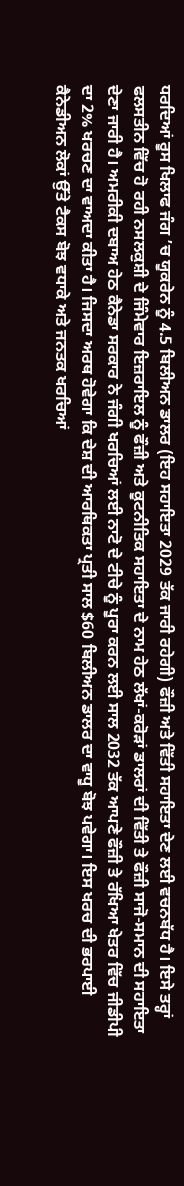ਧਰਦਿਆਂ ਰੂਸ ਖਿਲਾਫ ਜੰਗ ’ਚ ਯੂਕਰੇਨ ਨੂੰ 4.5 ਬਿਲੀਅਨ ਡਾਲਰ (ਇਹ ਸਹਾਇਤਾ 2029 ਤੱਕ ਜਾਰੀ ਰਹੇਗੀ) ਫੌਜ਼ੀ ਅਤੇ ਵਿੱਤੀ ਸਹਾਇਤਾ ਦੇਣ ਲਈ ਵਚਨਬੱਧ ਹੈ। ਇਸੇ ਤਰ੍ਹਾਂ ਫਲਸਤੀਨ ਵਿੱਚ ਹੋ ਰਹੀ ਨਸਲਕੁਸ਼ੀ ਦੇ ਜਿੰਮੇਵਾਰ ਇਜ਼ਰਾਇਲ ਨੂੰ ਫੌਜ਼ੀ ਅਤੇ ਕੂਟਨੀਤਿਕ ਸਹਾਇਤਾ ਦੇ ਨਾਮ ਹੇਠ ਲੱਖਾਂ-ਕਰੋੜਾਂ ਡਾਲਰਾਂ ਦੀ ਵਿੱਤੀ ਤੇ ਫੌਜ਼ੀ ਸਾਜੋ-ਸਮਾਨ ਦੀ ਸਹਾਇਤਾ ਦੇਣਾ ਜਾਰੀ ਹੈ। ਅਮਰੀਕੀ ਦਬਾਅ ਹੇਠ ਕੈਨੇਡਾ ਸਰਕਾਰ ਨੇ ਜੰਗੀ ਖਰਚਿਆਂ ਲਈ ਨਾਟੋ ਦੇ ਟੀਚੇ ਨੂੰ ਪੂਰਾ ਕਰਨ ਲਈ ਸਾਲ 2032 ਤੱਕ ਆਪਣੇ ਫੌਜ਼ੀ ਤੇ ਰੱਖਿਆ ਖੇਤਰ ਵਿੱਚ ਜੀਡੀਪੀ ਦਾ 2% ਖਰਚਣ ਦਾ ਵਾਅਦਾ ਕੀਤਾ ਹੈ। ਜਿਸਦਾ ਅਰਥ ਹੋਵੇਗਾ ਕਿ ਦੇਸ਼ ਦੀ ਆਰਥਿਕਤਾ ਪ੍ਰਤੀ ਸਾਲ $60 ਬਿਲੀਅਨ ਡਾਲਰ ਦਾ ਵਾਧੂ ਬੋਝ ਪਵੇਗਾ। ਇਸ ਖਰਚ ਦੀ ਭਰਪਾਈ ਕੈਨੇਡੀਅਨ ਲੋਕਾਂ ਉੱਤੇ ਟੈਕਸ ਬੋਝ ਵਧਾਕੇ ਅਤੇ ਜਨਤਕ ਖਰਚਿਆਂ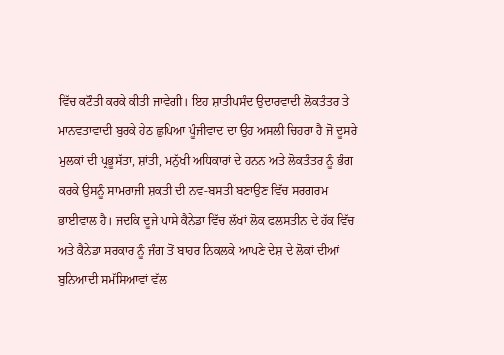ਵਿੱਚ ਕਟੌਤੀ ਕਰਕੇ ਕੀਤੀ ਜਾਵੇਗੀ। ਇਹ ਸ਼ਾਤੀਪਸੰਦ ਉਦਾਰਵਾਦੀ ਲੋਕਤੰਤਰ ਤੇ ਮਾਨਵਤਾਵਾਦੀ ਬੁਰਕੇ ਹੇਠ ਛੁਪਿਆ ਪੂੰਜੀਵਾਦ ਦਾ ਉਹ ਅਸਲੀ ਚਿਹਰਾ ਹੈ ਜੋ ਦੂਸਰੇ ਮੁਲਕਾਂ ਦੀ ਪ੍ਰਭੂਸੱਤਾ, ਸ਼ਾਂਤੀ, ਮਨੁੱਖੀ ਅਧਿਕਾਰਾਂ ਦੇ ਹਨਨ ਅਤੇ ਲੋਕਤੰਤਰ ਨੂੰ ਭੰਗ ਕਰਕੇ ਉਸਨੂੰ ਸਾਮਰਾਜੀ ਸ਼ਕਤੀ ਦੀ ਨਵ-ਬਸਤੀ ਬਣਾਉਣ ਵਿੱਚ ਸਰਗਰਮ ਭਾਈਵਾਲ ਹੈ। ਜਦਕਿ ਦੂਜੇ ਪਾਸੇ ਕੈਨੇਡਾ ਵਿੱਚ ਲੱਖਾਂ ਲੋਕ ਫਲਸਤੀਨ ਦੇ ਹੱਕ ਵਿੱਚ ਅਤੇ ਕੈਨੇਡਾ ਸਰਕਾਰ ਨੂੰ ਜੰਗ ਤੋਂ ਬਾਹਰ ਨਿਕਲਕੇ ਆਪਣੇ ਦੇਸ਼ ਦੇ ਲੋਕਾਂ ਦੀਆਂ ਬੁਨਿਆਦੀ ਸਮੱਸਿਆਵਾਂ ਵੱਲ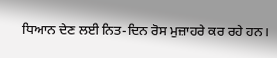ਧਿਆਨ ਦੇਣ ਲਈ ਨਿਤ-ਦਿਨ ਰੋਸ ਮੁਜ਼ਾਹਰੇ ਕਰ ਰਹੇ ਹਨ।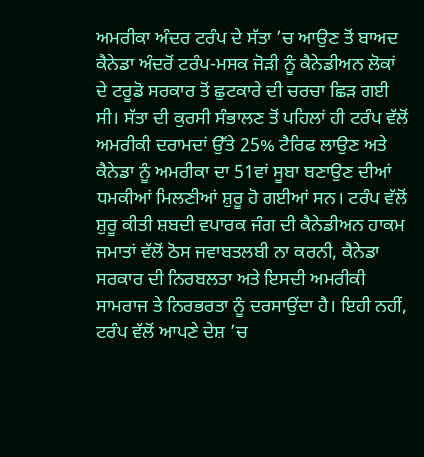ਅਮਰੀਕਾ ਅੰਦਰ ਟਰੰਪ ਦੇ ਸੱਤਾ ’ਚ ਆਉਣ ਤੋਂ ਬਾਅਦ ਕੈਨੇਡਾ ਅੰਦਰੋਂ ਟਰੰਪ-ਮਸਕ ਜੋੜੀ ਨੂੰ ਕੈਨੇਡੀਅਨ ਲੋਕਾਂ ਦੇ ਟਰੂਡੋ ਸਰਕਾਰ ਤੋਂ ਛੁਟਕਾਰੇ ਦੀ ਚਰਚਾ ਛਿੜ ਗਈ ਸੀ। ਸੱਤਾ ਦੀ ਕੁਰਸੀ ਸੰਭਾਲਣ ਤੋਂ ਪਹਿਲਾਂ ਹੀ ਟਰੰਪ ਵੱਲੋਂ ਅਮਰੀਕੀ ਦਰਾਮਦਾਂ ਉੱਤੇ 25% ਟੈਰਿਫ ਲਾਉਣ ਅਤੇ ਕੈਨੇਡਾ ਨੂੰ ਅਮਰੀਕਾ ਦਾ 51ਵਾਂ ਸੂਬਾ ਬਣਾਉਣ ਦੀਆਂ ਧਮਕੀਆਂ ਮਿਲਣੀਆਂ ਸ਼ੁਰੂ ਹੋ ਗਈਆਂ ਸਨ। ਟਰੰਪ ਵੱਲੋਂ ਸ਼ੁਰੂ ਕੀਤੀ ਸ਼ਬਦੀ ਵਪਾਰਕ ਜੰਗ ਦੀ ਕੈਨੇਡੀਅਨ ਹਾਕਮ ਜਮਾਤਾਂ ਵੱਲੋਂ ਠੋਸ ਜਵਾਬਤਲਬੀ ਨਾ ਕਰਨੀ, ਕੈਨੇਡਾ ਸਰਕਾਰ ਦੀ ਨਿਰਬਲਤਾ ਅਤੇ ਇਸਦੀ ਅਮਰੀਕੀ ਸਾਮਰਾਜ ਤੇ ਨਿਰਭਰਤਾ ਨੂੰ ਦਰਸਾਉਂਦਾ ਹੈ। ਇਹੀ ਨਹੀਂ, ਟਰੰਪ ਵੱਲੋਂ ਆਪਣੇ ਦੇਸ਼ ’ਚ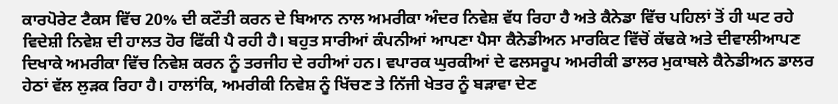ਕਾਰਪੋਰੇਟ ਟੈਕਸ ਵਿੱਚ 20% ਦੀ ਕਟੌਤੀ ਕਰਨ ਦੇ ਬਿਆਨ ਨਾਲ ਅਮਰੀਕਾ ਅੰਦਰ ਨਿਵੇਸ਼ ਵੱਧ ਰਿਹਾ ਹੈ ਅਤੇ ਕੈਨੇਡਾ ਵਿੱਚ ਪਹਿਲਾਂ ਤੋਂ ਹੀ ਘਟ ਰਹੇ ਵਿਦੇਸ਼ੀ ਨਿਵੇਸ਼ ਦੀ ਹਾਲਤ ਹੋਰ ਫਿੱਕੀ ਪੈ ਰਹੀ ਹੈ। ਬਹੁਤ ਸਾਰੀਆਂ ਕੰਪਨੀਆਂ ਆਪਣਾ ਪੈਸਾ ਕੈਨੇਡੀਅਨ ਮਾਰਕਿਟ ਵਿੱਚੋਂ ਕੱਢਕੇ ਅਤੇ ਦੀਵਾਲੀਆਪਣ ਦਿਖਾਕੇ ਅਮਰੀਕਾ ਵਿੱਚ ਨਿਵੇਸ਼ ਕਰਨ ਨੂੰ ਤਰਜੀਹ ਦੇ ਰਹੀਆਂ ਹਨ। ਵਪਾਰਕ ਘੁਰਕੀਆਂ ਦੇ ਫਲਸਰੂਪ ਅਮਰੀਕੀ ਡਾਲਰ ਮੁਕਾਬਲੇ ਕੈਨੇਡੀਅਨ ਡਾਲਰ ਹੇਠਾਂ ਵੱਲ ਲੁੜਕ ਰਿਹਾ ਹੈ। ਹਾਲਾਂਕਿ, ਅਮਰੀਕੀ ਨਿਵੇਸ਼ ਨੂੰ ਖਿੱਚਣ ਤੇ ਨਿੱਜੀ ਖੇਤਰ ਨੂੰ ਬੜਾਵਾ ਦੇਣ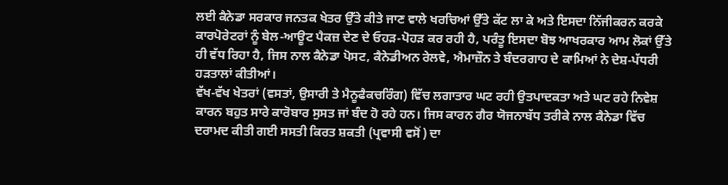ਲਈ ਕੈਨੇਡਾ ਸਰਕਾਰ ਜਨਤਕ ਖੇਤਰ ਉੱਤੇ ਕੀਤੇ ਜਾਣ ਵਾਲੇ ਖਰਚਿਆਂ ਉੱਤੇ ਕੱਟ ਲਾ ਕੇ ਅਤੇ ਇਸਦਾ ਨਿੱਜੀਕਰਨ ਕਰਕੇ ਕਾਰਪੋਰੇਟਰਾਂ ਨੂੰ ਬੇਲ-ਆਊਟ ਪੈਕਜ਼ ਦੇਣ ਦੇ ਓਹੜ-ਪੋਹੜ ਕਰ ਰਹੀ ਹੈ, ਪਰੰਤੂ ਇਸਦਾ ਬੋਝ ਆਖਰਕਾਰ ਆਮ ਲੋਕਾਂ ਉੱਤੇ ਹੀ ਵੱਧ ਰਿਹਾ ਹੈ, ਜਿਸ ਨਾਲ ਕੈਨੇਡਾ ਪੋਸਟ, ਕੈਨੇਡੀਅਨ ਰੇਲਵੇ, ਐਮਾਜ਼ੌਨ ਤੇ ਬੰਦਰਗਾਹ ਦੇ ਕਾਮਿਆਂ ਨੇ ਦੇਸ਼-ਪੱਧਰੀ ਹੜਤਾਲਾਂ ਕੀਤੀਆਂ।
ਵੱਖ-ਵੱਖ ਖੇਤਰਾਂ (ਵਸਤਾਂ, ਉਸਾਰੀ ਤੇ ਮੈਨੂਫੈਕਚਰਿੰਗ) ਵਿੱਚ ਲਗਾਤਾਰ ਘਟ ਰਹੀ ਉਤਪਾਦਕਤਾ ਅਤੇ ਘਟ ਰਹੇ ਨਿਵੇਸ਼ ਕਾਰਨ ਬਹੁਤ ਸਾਰੇ ਕਾਰੋਬਾਰ ਸੁਸਤ ਜਾਂ ਬੰਦ ਹੋ ਰਹੇ ਹਨ। ਜਿਸ ਕਾਰਨ ਗੈਰ ਯੋਜਨਾਬੱਧ ਤਰੀਕੇ ਨਾਲ ਕੈਨੇਡਾ ਵਿੱਚ ਦਰਾਮਦ ਕੀਤੀ ਗਈ ਸਸਤੀ ਕਿਰਤ ਸ਼ਕਤੀ (ਪ੍ਰਵਾਸੀ ਵਸੋਂ) ਦਾ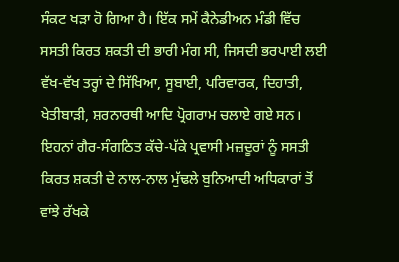ਸੰਕਟ ਖੜਾ ਹੋ ਗਿਆ ਹੈ। ਇੱਕ ਸਮੇਂ ਕੈਨੇਡੀਅਨ ਮੰਡੀ ਵਿੱਚ ਸਸਤੀ ਕਿਰਤ ਸ਼ਕਤੀ ਦੀ ਭਾਰੀ ਮੰਗ ਸੀ, ਜਿਸਦੀ ਭਰਪਾਈ ਲਈ ਵੱਖ-ਵੱਖ ਤਰ੍ਹਾਂ ਦੇ ਸਿੱਖਿਆ, ਸੂਬਾਈ, ਪਰਿਵਾਰਕ, ਦਿਹਾਤੀ, ਖੇਤੀਬਾੜੀ, ਸ਼ਰਨਾਰਥੀ ਆਦਿ ਪ੍ਰੋਗਰਾਮ ਚਲਾਏ ਗਏ ਸਨ। ਇਹਨਾਂ ਗੈਰ-ਸੰਗਠਿਤ ਕੱਚੇ-ਪੱਕੇ ਪ੍ਰਵਾਸੀ ਮਜ਼ਦੂਰਾਂ ਨੂੰ ਸਸਤੀ ਕਿਰਤ ਸ਼ਕਤੀ ਦੇ ਨਾਲ-ਨਾਲ ਮੁੱਢਲੇ ਬੁਨਿਆਦੀ ਅਧਿਕਾਰਾਂ ਤੋਂ ਵਾਂਝੇ ਰੱਖਕੇ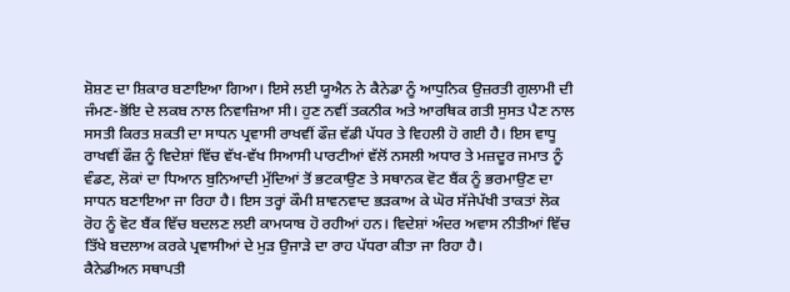ਸ਼ੋਸ਼ਣ ਦਾ ਸ਼ਿਕਾਰ ਬਣਾਇਆ ਗਿਆ। ਇਸੇ ਲਈ ਯੂਐਨ ਨੇ ਕੈਨੇਡਾ ਨੂੰ ਆਧੁਨਿਕ ਉਜ਼ਰਤੀ ਗੁਲਾਮੀ ਦੀ ਜੰਮਣ-ਭੋਂਇ ਦੇ ਲਕਬ ਨਾਲ ਨਿਵਾਜ਼ਿਆ ਸੀ। ਹੁਣ ਨਵੀਂ ਤਕਨੀਕ ਅਤੇ ਆਰਥਿਕ ਗਤੀ ਸੁਸਤ ਪੈਣ ਨਾਲ ਸਸਤੀ ਕਿਰਤ ਸ਼ਕਤੀ ਦਾ ਸਾਧਨ ਪ੍ਰਵਾਸੀ ਰਾਖਵੀਂ ਫੌਜ਼ ਵੱਡੀ ਪੱਧਰ ਤੇ ਵਿਹਲੀ ਹੋ ਗਈ ਹੈ। ਇਸ ਵਾਧੂ ਰਾਖਵੀਂ ਫੌਜ਼ ਨੂੰ ਵਿਦੇਸ਼ਾਂ ਵਿੱਚ ਵੱਖ-ਵੱਖ ਸਿਆਸੀ ਪਾਰਟੀਆਂ ਵੱਲੋਂ ਨਸਲੀ ਅਧਾਰ ਤੇ ਮਜ਼ਦੂਰ ਜਮਾਤ ਨੂੰ ਵੰਡਣ, ਲੋਕਾਂ ਦਾ ਧਿਆਨ ਬੁਨਿਆਦੀ ਮੁੱਦਿਆਂ ਤੋਂ ਭਟਕਾਉਣ ਤੇ ਸਥਾਨਕ ਵੋਟ ਬੈਂਕ ਨੂੰ ਭਰਮਾਉਣ ਦਾ ਸਾਧਨ ਬਣਾਇਆ ਜਾ ਰਿਹਾ ਹੈ। ਇਸ ਤਰ੍ਹਾਂ ਕੌਮੀ ਸ਼ਾਵਨਵਾਦ ਭੜਕਾਅ ਕੇ ਘੋਰ ਸੱਜੇਪੱਖੀ ਤਾਕਤਾਂ ਲੋਕ ਰੋਹ ਨੂੰ ਵੋਟ ਬੈਂਕ ਵਿੱਚ ਬਦਲਣ ਲਈ ਕਾਮਯਾਬ ਹੋ ਰਹੀਆਂ ਹਨ। ਵਿਦੇਸ਼ਾਂ ਅੰਦਰ ਅਵਾਸ ਨੀਤੀਆਂ ਵਿੱਚ ਤਿੱਖੇ ਬਦਲਾਅ ਕਰਕੇ ਪ੍ਰਵਾਸੀਆਂ ਦੇ ਮੁੜ ਉਜਾੜੇ ਦਾ ਰਾਹ ਪੱਧਰਾ ਕੀਤਾ ਜਾ ਰਿਹਾ ਹੈ।
ਕੈਨੇਡੀਅਨ ਸਥਾਪਤੀ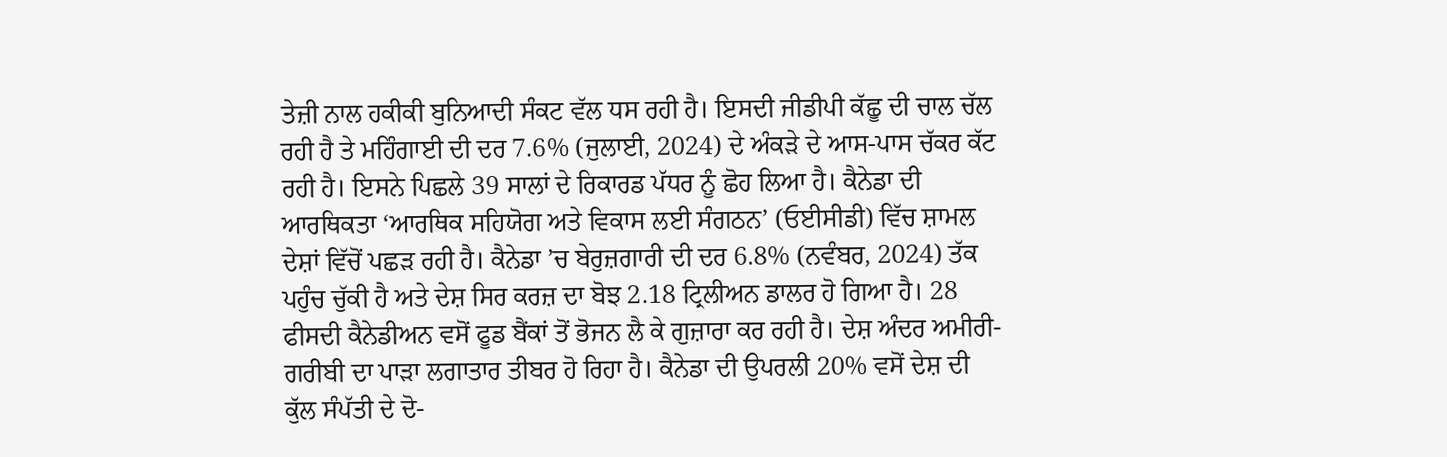ਤੇਜ਼ੀ ਨਾਲ ਹਕੀਕੀ ਬੁਨਿਆਦੀ ਸੰਕਟ ਵੱਲ ਧਸ ਰਹੀ ਹੈ। ਇਸਦੀ ਜੀਡੀਪੀ ਕੱਛੂ ਦੀ ਚਾਲ ਚੱਲ ਰਹੀ ਹੈ ਤੇ ਮਹਿੰਗਾਈ ਦੀ ਦਰ 7.6% (ਜੁਲਾਈ, 2024) ਦੇ ਅੰਕੜੇ ਦੇ ਆਸ-ਪਾਸ ਚੱਕਰ ਕੱਟ ਰਹੀ ਹੈ। ਇਸਨੇ ਪਿਛਲੇ 39 ਸਾਲਾਂ ਦੇ ਰਿਕਾਰਡ ਪੱਧਰ ਨੂੰ ਛੋਹ ਲਿਆ ਹੈ। ਕੈਨੇਡਾ ਦੀ ਆਰਥਿਕਤਾ ‘ਆਰਥਿਕ ਸਹਿਯੋਗ ਅਤੇ ਵਿਕਾਸ ਲਈ ਸੰਗਠਨ’ (ਓਈਸੀਡੀ) ਵਿੱਚ ਸ਼ਾਮਲ ਦੇਸ਼ਾਂ ਵਿੱਚੋਂ ਪਛੜ ਰਹੀ ਹੈ। ਕੈਨੇਡਾ ’ਚ ਬੇਰੁਜ਼ਗਾਰੀ ਦੀ ਦਰ 6.8% (ਨਵੰਬਰ, 2024) ਤੱਕ ਪਹੁੰਚ ਚੁੱਕੀ ਹੈ ਅਤੇ ਦੇਸ਼ ਸਿਰ ਕਰਜ਼ ਦਾ ਬੋਝ 2.18 ਟ੍ਰਿਲੀਅਨ ਡਾਲਰ ਹੋ ਗਿਆ ਹੈ। 28 ਫੀਸਦੀ ਕੈਨੇਡੀਅਨ ਵਸੋਂ ਫੂਡ ਬੈਂਕਾਂ ਤੋਂ ਭੋਜਨ ਲੈ ਕੇ ਗੁਜ਼ਾਰਾ ਕਰ ਰਹੀ ਹੈ। ਦੇਸ਼ ਅੰਦਰ ਅਮੀਰੀ-ਗਰੀਬੀ ਦਾ ਪਾੜਾ ਲਗਾਤਾਰ ਤੀਬਰ ਹੋ ਰਿਹਾ ਹੈ। ਕੈਨੇਡਾ ਦੀ ਉਪਰਲੀ 20% ਵਸੋਂ ਦੇਸ਼ ਦੀ ਕੁੱਲ ਸੰਪੱਤੀ ਦੇ ਦੋ-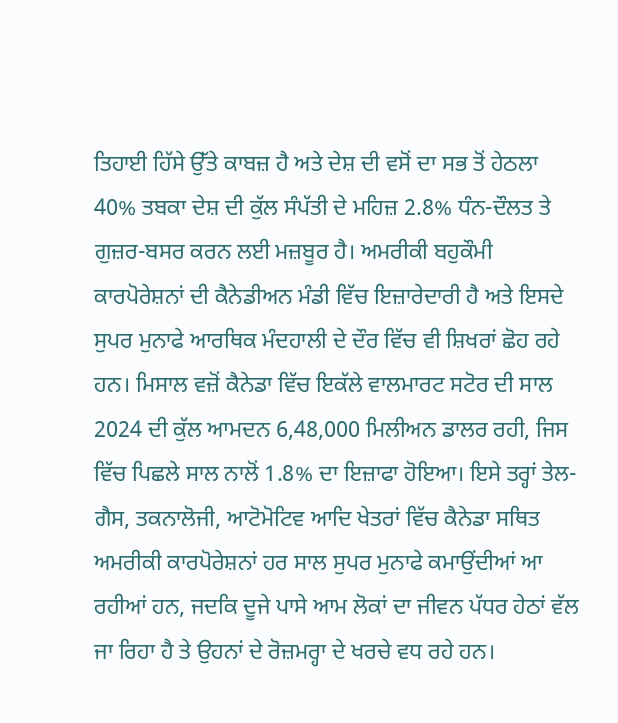ਤਿਹਾਈ ਹਿੱਸੇ ਉੱਤੇ ਕਾਬਜ਼ ਹੈ ਅਤੇ ਦੇਸ਼ ਦੀ ਵਸੋਂ ਦਾ ਸਭ ਤੋਂ ਹੇਠਲਾ 40% ਤਬਕਾ ਦੇਸ਼ ਦੀ ਕੁੱਲ ਸੰਪੱਤੀ ਦੇ ਮਹਿਜ਼ 2.8% ਧੰਨ-ਦੌਲਤ ਤੇ ਗੁਜ਼ਰ-ਬਸਰ ਕਰਨ ਲਈ ਮਜ਼ਬੂਰ ਹੈ। ਅਮਰੀਕੀ ਬਹੁਕੌਮੀ ਕਾਰਪੋਰੇਸ਼ਨਾਂ ਦੀ ਕੈਨੇਡੀਅਨ ਮੰਡੀ ਵਿੱਚ ਇਜ਼ਾਰੇਦਾਰੀ ਹੈ ਅਤੇ ਇਸਦੇ ਸੁਪਰ ਮੁਨਾਫੇ ਆਰਥਿਕ ਮੰਦਹਾਲੀ ਦੇ ਦੌਰ ਵਿੱਚ ਵੀ ਸ਼ਿਖਰਾਂ ਛੋਹ ਰਹੇ ਹਨ। ਮਿਸਾਲ ਵਜ਼ੋਂ ਕੈਨੇਡਾ ਵਿੱਚ ਇਕੱਲੇ ਵਾਲਮਾਰਟ ਸਟੋਰ ਦੀ ਸਾਲ 2024 ਦੀ ਕੁੱਲ ਆਮਦਨ 6,48,000 ਮਿਲੀਅਨ ਡਾਲਰ ਰਹੀ, ਜਿਸ ਵਿੱਚ ਪਿਛਲੇ ਸਾਲ ਨਾਲੋਂ 1.8% ਦਾ ਇਜ਼ਾਫਾ ਹੋਇਆ। ਇਸੇ ਤਰ੍ਹਾਂ ਤੇਲ-ਗੈਸ, ਤਕਨਾਲੋਜੀ, ਆਟੋਮੋਟਿਵ ਆਦਿ ਖੇਤਰਾਂ ਵਿੱਚ ਕੈਨੇਡਾ ਸਥਿਤ ਅਮਰੀਕੀ ਕਾਰਪੋਰੇਸ਼ਨਾਂ ਹਰ ਸਾਲ ਸੁਪਰ ਮੁਨਾਫੇ ਕਮਾਉਂਦੀਆਂ ਆ ਰਹੀਆਂ ਹਨ, ਜਦਕਿ ਦੂਜੇ ਪਾਸੇ ਆਮ ਲੋਕਾਂ ਦਾ ਜੀਵਨ ਪੱਧਰ ਹੇਠਾਂ ਵੱਲ ਜਾ ਰਿਹਾ ਹੈ ਤੇ ਉਹਨਾਂ ਦੇ ਰੋਜ਼ਮਰ੍ਹਾ ਦੇ ਖਰਚੇ ਵਧ ਰਹੇ ਹਨ।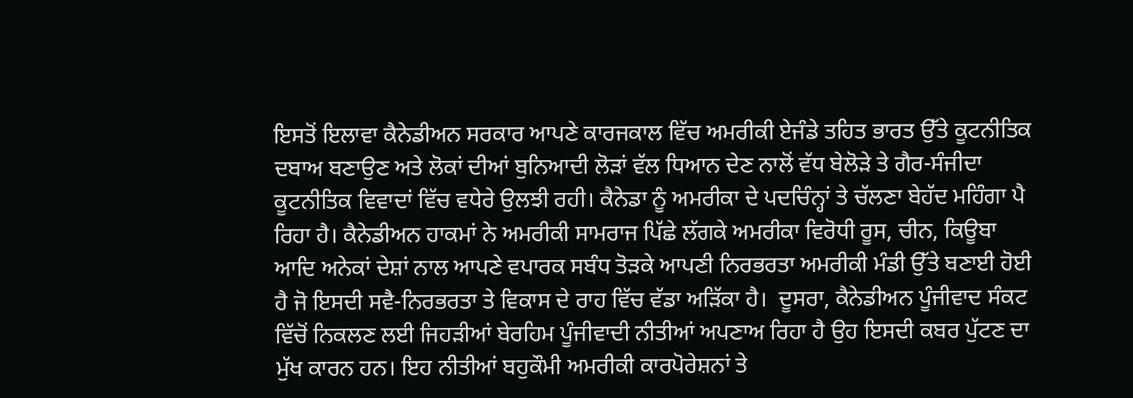ਇਸਤੋਂ ਇਲਾਵਾ ਕੈਨੇਡੀਅਨ ਸਰਕਾਰ ਆਪਣੇ ਕਾਰਜਕਾਲ ਵਿੱਚ ਅਮਰੀਕੀ ਏਜੰਡੇ ਤਹਿਤ ਭਾਰਤ ਉੱਤੇ ਕੂਟਨੀਤਿਕ ਦਬਾਅ ਬਣਾਉਣ ਅਤੇ ਲੋਕਾਂ ਦੀਆਂ ਬੁਨਿਆਦੀ ਲੋੜਾਂ ਵੱਲ ਧਿਆਨ ਦੇਣ ਨਾਲੋਂ ਵੱਧ ਬੇਲੋੜੇ ਤੇ ਗੈਰ-ਸੰਜੀਦਾ ਕੂਟਨੀਤਿਕ ਵਿਵਾਦਾਂ ਵਿੱਚ ਵਧੇਰੇ ਉਲਝੀ ਰਹੀ। ਕੈਨੇਡਾ ਨੂੰ ਅਮਰੀਕਾ ਦੇ ਪਦਚਿੰਨ੍ਹਾਂ ਤੇ ਚੱਲਣਾ ਬੇਹੱਦ ਮਹਿੰਗਾ ਪੈ ਰਿਹਾ ਹੈ। ਕੈਨੇਡੀਅਨ ਹਾਕਮਾਂ ਨੇ ਅਮਰੀਕੀ ਸਾਮਰਾਜ ਪਿੱਛੇ ਲੱਗਕੇ ਅਮਰੀਕਾ ਵਿਰੋਧੀ ਰੂਸ, ਚੀਨ, ਕਿਊਬਾ ਆਦਿ ਅਨੇਕਾਂ ਦੇਸ਼ਾਂ ਨਾਲ ਆਪਣੇ ਵਪਾਰਕ ਸਬੰਧ ਤੋੜਕੇ ਆਪਣੀ ਨਿਰਭਰਤਾ ਅਮਰੀਕੀ ਮੰਡੀ ਉੱਤੇ ਬਣਾਈ ਹੋਈ ਹੈ ਜੋ ਇਸਦੀ ਸਵੈ-ਨਿਰਭਰਤਾ ਤੇ ਵਿਕਾਸ ਦੇ ਰਾਹ ਵਿੱਚ ਵੱਡਾ ਅੜਿੱਕਾ ਹੈ।  ਦੂਸਰਾ, ਕੈਨੇਡੀਅਨ ਪੂੰਜੀਵਾਦ ਸੰਕਟ ਵਿੱਚੋਂ ਨਿਕਲਣ ਲਈ ਜਿਹੜੀਆਂ ਬੇਰਹਿਮ ਪੂੰਜੀਵਾਦੀ ਨੀਤੀਆਂ ਅਪਣਾਅ ਰਿਹਾ ਹੈ ਉਹ ਇਸਦੀ ਕਬਰ ਪੁੱਟਣ ਦਾ ਮੁੱਖ ਕਾਰਨ ਹਨ। ਇਹ ਨੀਤੀਆਂ ਬਹੁਕੌਮੀ ਅਮਰੀਕੀ ਕਾਰਪੋਰੇਸ਼ਨਾਂ ਤੇ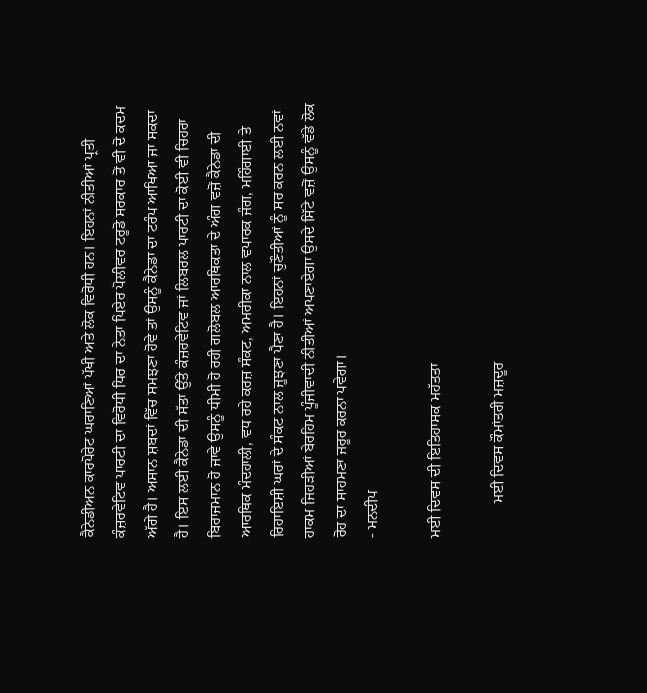ਕੈਨੇਡੀਅਨ ਕਾਰਪੋਰੇਟ ਘਰਾਣਿਆਂ ਪੱਖੀ ਅਤੇ ਲੋਕ ਵਿਰੋਧੀ ਹਨ। ਇਹਨਾਂ ਨੀਤੀਆਂ ਪ੍ਰਤੀ ਕੰਜ਼ਰਵੇਟਿਵ ਪਾਰਟੀ ਦਾ ਵਿਰੋਧੀ ਧਿਰ ਦਾ ਨੇਤਾ ਪਿਏਰ ਪੋਲੀਵਰ ਟਰੂਡੋ ਸਰਕਾਰ ਤੋਂ ਵੀ ਦੋ ਕਦਮ ਅੱਗੇ ਹੈ। ਅਸਾਨ ਸ਼ਬਦਾਂ ਵਿੱਚ ਸਮਝਣਾ ਹੋਵੇ ਤਾਂ ਉਸਨੂੰ ਕੈਨੇਡਾ ਦਾ ਟਰੰਪ ਆਖਿਆ ਜਾ ਸਕਦਾ ਹੈ। ਇਸ ਲਈ ਕੈਨੇਡਾ ਦੀ ਸੱਤਾ ਉੱਤੇ ਕੰਜ਼ਰਵੇਟਿਵ ਜਾਂ ਲਿਬਰਲ ਪਾਰਟੀ ਦਾ ਕੋਈ ਵੀ ਚਿਹਰਾ ਬਿਰਾਜਮਾਨ ਹੋ ਜਾਵੇ ਉਸਨੂੰ ਧੀਮੀ ਹੋ ਰਹੀ ਗਲੋਬਲ ਆਰਥਿਕਤਾ ਦੇ ਅੰਗ ਵਜ਼ੋਂ ਕੈਨੇਡਾ ਦੀ ਆਰਥਿਕ ਮੰਦਹਾਲੀ, ਵਧ ਰਹੇ ਕਰਜ਼ ਸੰਕਟ, ਅਮਰੀਕਾ ਨਾਲ ਵਪਾਰਕ ਜੰਗ, ਮਹਿੰਗਾਈ ਤੇ ਰਿਹਾਇਸ਼ੀ ਘਰਾਂ ਦੇ ਸੰਕਟ ਨਾਲ ਜੂਝਣਾ ਪੈਣਾ ਹੈ। ਇਹਨਾਂ ਚੁਣੌਤੀਆਂ ਨੂੰ ਸਰ ਕਰਨ ਲਈ ਨਵਾਂ ਹਾਕਮ ਜਿਹੜੀਆਂ ਬੇਰਹਿਮ ਪੂੰਜੀਵਾਦੀ ਨੀਤੀਆਂ ਅਪਣਾਏਗਾ ਉਸਦੇ ਸਿੱਟੇ ਵਜ਼ੋਂ ਉਸਨੂੰ ਵੱਡੇ ਲੋਕ ਰੋਹ ਦਾ ਸਾਹਮਣਾ ਜਰੂਰ ਕਰਨਾ ਪਵੇਗਾ।
- ਮਨਦੀਪ

ਮਈ ਦਿਵਸ ਦੀ ਇਤਿਹਾਸਕ ਮਹੱਤਤਾ

         ਮਈ ਦਿਵਸ ਕੌਮਾਂਤਰੀ ਮਜ਼ਦੂਰ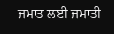ਜਮਾਤ ਲਈ ਜਮਾਤੀ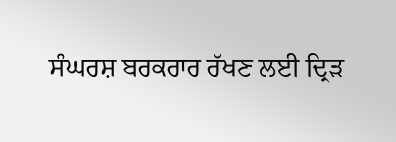ਸੰਘਰਸ਼ ਬਰਕਰਾਰ ਰੱਖਣ ਲਈ ਦ੍ਰਿੜ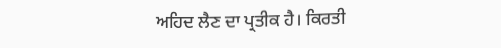ਅਹਿਦ ਲੈਣ ਦਾ ਪ੍ਰਤੀਕ ਹੈ। ਕਿਰਤੀ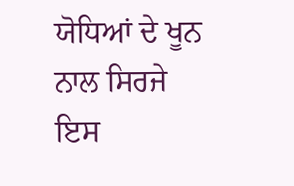ਯੋਧਿਆਂ ਦੇ ਖੂਨ ਨਾਲ ਸਿਰਜੇ ਇਸ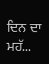ਦਿਨ ਦਾ ਮਹੱ...